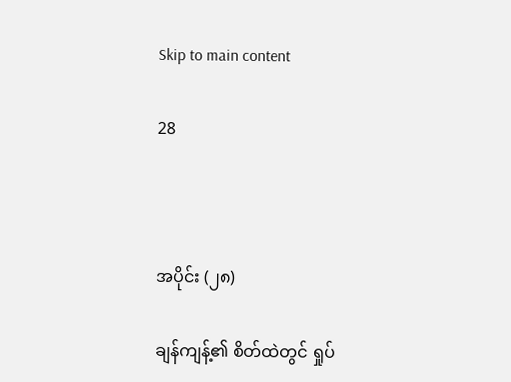Skip to main content

28



အပိုင်း (၂၈)

ချန်ကျန့်၏ စိတ်ထဲတွင် ရှုပ်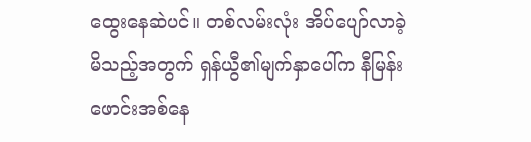ထွေးနေဆဲပင်။ တစ်လမ်းလုံး အိပ်ပျော်လာခဲ့မိသည့်အတွက် ရှန်ယွီ၏မျက်နှာပေါ်က နီမြန်းဖောင်းအစ်နေ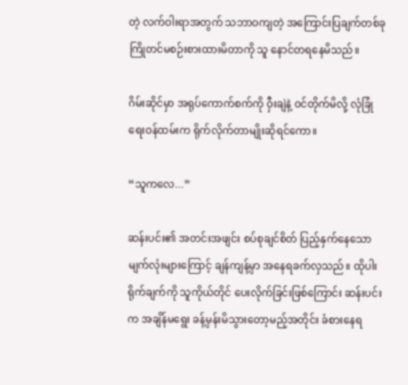တဲ့ လက်ဝါးရာအတွက် သဘာဝကျတဲ့ အကြောင်းပြချက်တစ်ခု ကြိုတင်မစဉ်းစားထားမိတာကို သူ နောင်တရနေမိသည်။

ဂိမ်းဆိုင်မှာ အရုပ်ကောက်စက်ကို ဝှီးချဲနဲ့ ဝင်တိုက်မိလို့ လုံခြုံရေးဝန်ထမ်းက ရိုက်လိုက်တာမျိုးဆိုရင်ကော။

“သူကလေ...”

ဆန်းပင်း၏ အတင်းအဖျင်း စပ်စုချင်စိတ် ပြည့်နှက်နေသော မျက်လုံးများကြောင့် ချန်ကျန့်မှာ အနေရခက်လှသည်။ ထိုပါးရိုက်ချက်ကို သူကိုယ်တိုင် ပေးလိုက်ခြင်းဖြစ်ကြောင်း ဆန်းပင်းက အချိန်မရွေး ခန့်မှန်းမိသွားတော့မည့်အတိုင်း ခံစားနေရ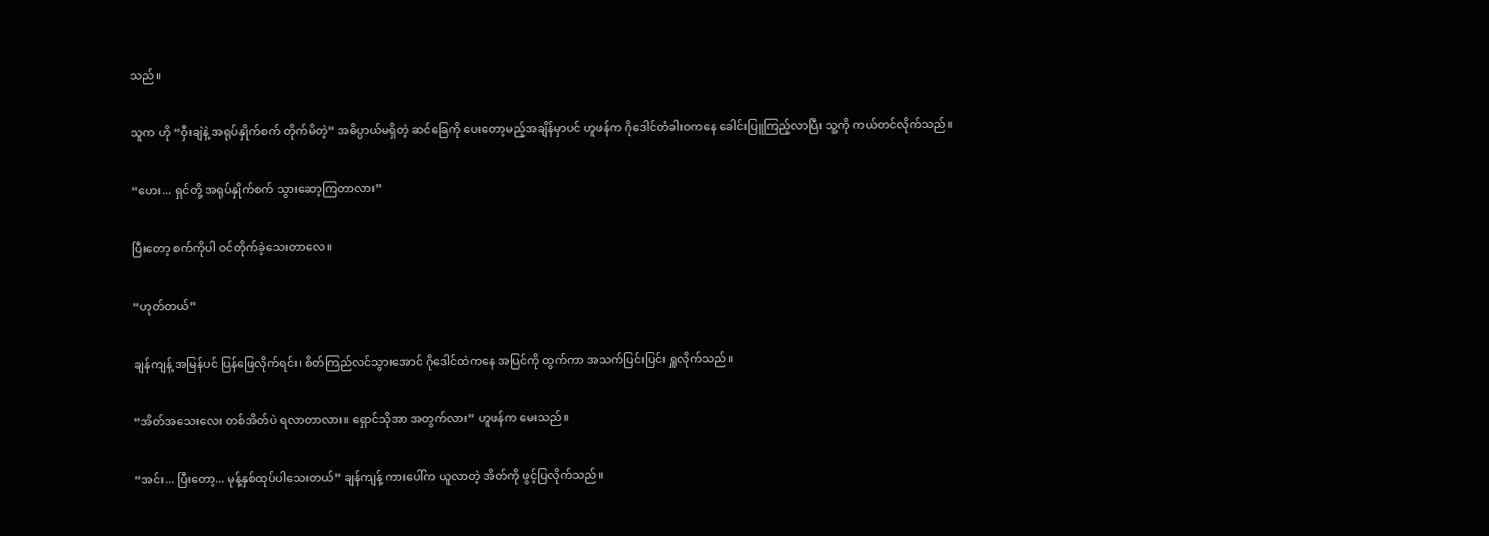သည်။

သူက ဟို “ဝှီးချဲနဲ့ အရုပ်နှိုက်စက် တိုက်မိတဲ့” အဓိပ္ပာယ်မရှိတဲ့ ဆင်ခြေကို ပေးတော့မည့်အချိန်မှာပင် ဟူဖန်က ဂိုဒေါင်တံခါးဝကနေ ခေါင်းပြူကြည့်လာပြီး သူ့ကို ကယ်တင်လိုက်သည်။

“ဟေး... ရှင်တို့ အရုပ်နှိုက်စက် သွားဆော့ကြတာလား”

ပြီးတော့ စက်ကိုပါ ဝင်တိုက်ခဲ့သေးတာလေ။

“ဟုတ်တယ်”

ချန်ကျန့် အမြန်ပင် ပြန်ဖြေလိုက်ရင်း၊ စိတ်ကြည်လင်သွားအောင် ဂိုဒေါင်ထဲကနေ အပြင်ကို ထွက်ကာ အသက်ပြင်းပြင်း ရှူလိုက်သည်။

“အိတ်အသေးလေး တစ်အိတ်ပဲ ရလာတာလား။ ရှောင်သိုအာ အတွက်လား” ဟူဖန်က မေးသည်။

“အင်း... ပြီးတော့... မုန့်နှစ်ထုပ်ပါသေးတယ်” ချန်ကျန့် ကားပေါ်က ယူလာတဲ့ အိတ်ကို ဖွင့်ပြလိုက်သည်။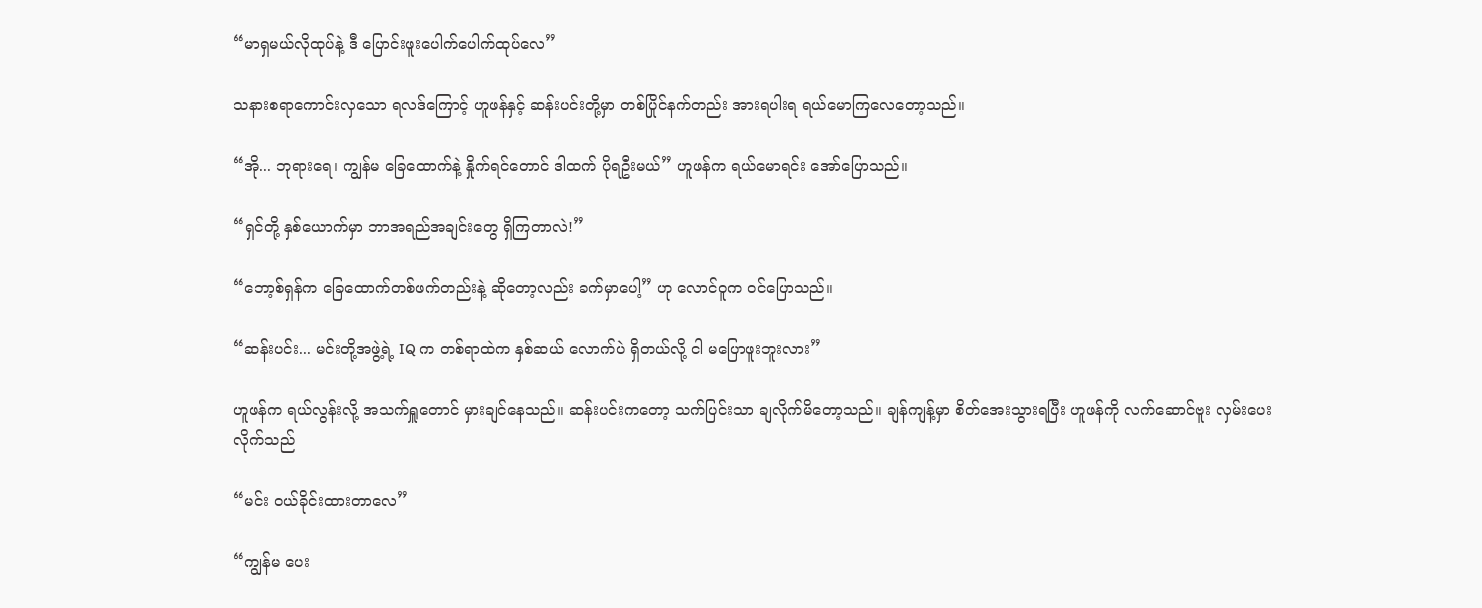“မာရှမယ်လိုထုပ်နဲ့ ဒီ ပြောင်းဖူးပေါက်ပေါက်ထုပ်လေ”

သနားစရာကောင်းလှသော ရလဒ်ကြောင့် ဟူဖန်နှင့် ဆန်းပင်းတို့မှာ တစ်ပြိုင်နက်တည်း အားရပါးရ ရယ်မောကြလေတော့သည်။

“အို... ဘုရားရေ၊ ကျွန်မ ခြေထောက်နဲ့ နှိုက်ရင်တောင် ဒါထက် ပိုရဦးမယ်” ဟူဖန်က ရယ်မောရင်း အော်ပြောသည်။

“ရှင်တို့ နှစ်ယောက်မှာ ဘာအရည်အချင်းတွေ ရှိကြတာလဲ!”

“ဘော့စ်ရှန်က ခြေထောက်တစ်ဖက်တည်းနဲ့ ဆိုတော့လည်း ခက်မှာပေါ့” ဟု လောင်ဝူက ဝင်ပြောသည်။

“ဆန်းပင်း... မင်းတို့အဖွဲ့ရဲ့ IQ က တစ်ရာထဲက နှစ်ဆယ် လောက်ပဲ ရှိတယ်လို့ ငါ မပြောဖူးဘူးလား”

ဟူဖန်က ရယ်လွန်းလို့ အသက်ရှူတောင် မှားချင်နေသည်။ ဆန်းပင်းကတော့ သက်ပြင်းသာ ချလိုက်မိတော့သည်။ ချန်ကျန့်မှာ စိတ်အေးသွားရပြီး ဟူဖန်ကို လက်ဆောင်ဗူး လှမ်းပေးလိုက်သည်

“မင်း ဝယ်ခိုင်းထားတာလေ”

“ကျွန်မ ပေး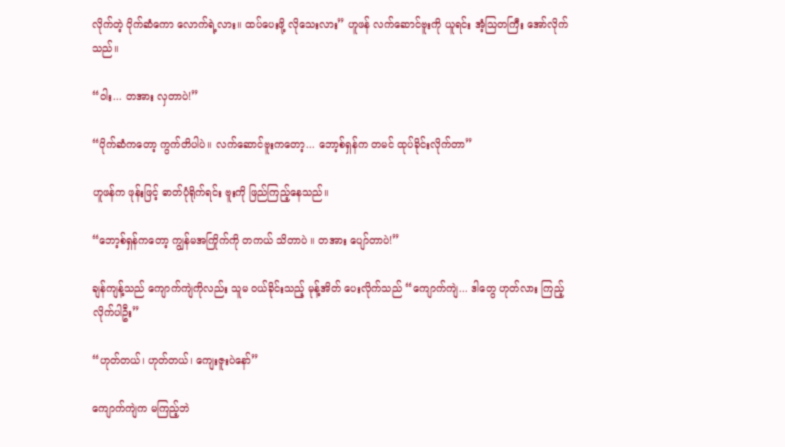လိုက်တဲ့ ပိုက်ဆံကော လောက်ရဲ့လား။ ထပ်ပေးဖို့ လိုသေးလား” ဟူဖန် လက်ဆောင်ဗူးကို ယူရင်း အံ့သြတကြီး အော်လိုက်သည်။

“ဝါး... တအား လှတာပဲ!”

“ပိုက်ဆံကတော့ ကွက်တိပါပဲ။ လက်ဆောင်ဗူးကတော့... ဘော့စ်ရှန်က တမင် ထုပ်ခိုင်းလိုက်တာ”

ဟူဖန်က ဖုန်းဖြင့် ဓာတ်ပုံရိုက်ရင်း ဗူးကို ဖြည်ကြည့်နေသည်။

“ဘော့စ်ရှန်ကတော့ ကျွန်မအကြိုက်ကို တကယ် သိတာပဲ ။ တအား ပျော်တာပဲ!”

ချန်ကျန့်သည် ကျောက်ကျဲကိုလည်း သူမ ဝယ်ခိုင်းသည့် မုန့်အိတ် ပေးလိုက်သည် “ကျောက်ကျဲ... ဒါတွေ ဟုတ်လား ကြည့်လိုက်ပါဦး”

“ဟုတ်တယ်၊ ဟုတ်တယ်၊ ကျေးဇူးပဲနော်”

ကျောက်ကျဲက မကြည့်ဘဲ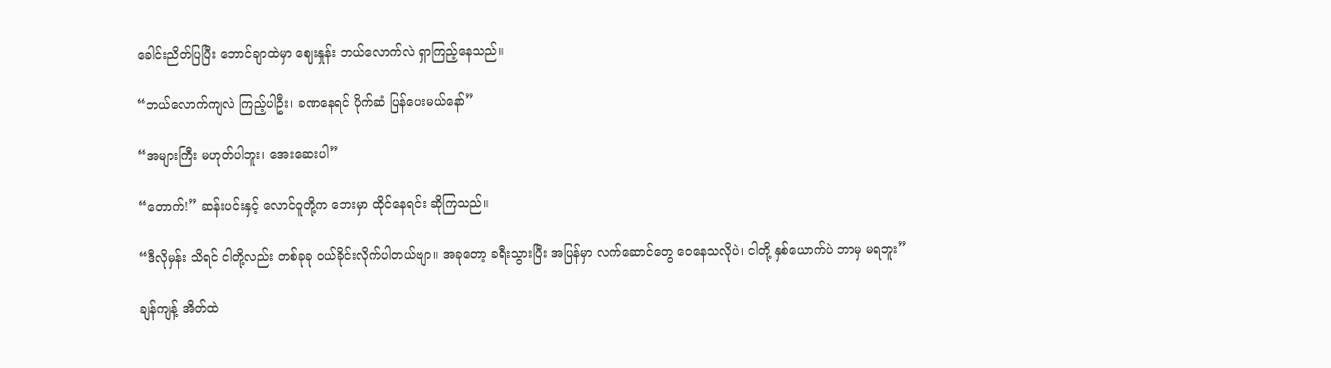ခေါင်းညိတ်ပြပြီး ဘောင်ချာထဲမှာ ဈေးနှုန်း ဘယ်လောက်လဲ ရှာကြည့်နေသည်။

“ဘယ်လောက်ကျလဲ ကြည့်ပါဦး၊ ခဏနေရင် ပိုက်ဆံ ပြန်ပေးမယ်နော်”

“အများကြီး မဟုတ်ပါဘူး၊ အေးဆေးပါ”

“တောက်!” ဆန်းပင်းနှင့် လောင်ဝူတို့က ဘေးမှာ ထိုင်နေရင်း ဆိုကြသည်။

“ဒီလိုမှန်း သိရင် ငါတို့လည်း တစ်ခုခု ဝယ်ခိုင်းလိုက်ပါတယ်ဗျာ။ အခုတော့ ခရီးသွားပြီး အပြန်မှာ လက်ဆောင်တွေ ဝေနေသလိုပဲ၊ ငါတို့ နှစ်ယောက်ပဲ ဘာမှ မရဘူး”

ချန်ကျန့် အိတ်ထဲ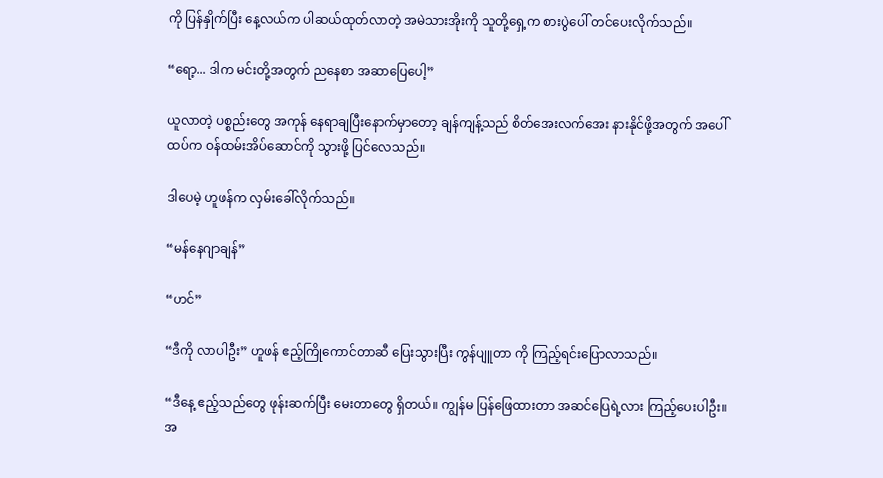ကို ပြန်နှိုက်ပြီး နေ့လယ်က ပါဆယ်ထုတ်လာတဲ့ အမဲသားအိုးကို သူတို့ရှေ့က စားပွဲပေါ် တင်ပေးလိုက်သည်။

“ရော့... ဒါက မင်းတို့အတွက် ညနေစာ အဆာပြေပေါ့”

ယူလာတဲ့ ပစ္စည်းတွေ အကုန် နေရာချပြီးနောက်မှာတော့ ချန်ကျန့်သည် စိတ်အေးလက်အေး နားနိုင်ဖို့အတွက် အပေါ်ထပ်က ဝန်ထမ်းအိပ်ဆောင်ကို သွားဖို့ ပြင်လေသည်။

ဒါပေမဲ့ ဟူဖန်က လှမ်းခေါ်လိုက်သည်။

“မန်နေဂျာချန်”

“ဟင်”

“ဒီကို လာပါဦး” ဟူဖန် ဧည့်ကြိုကောင်တာဆီ ပြေးသွားပြီး ကွန်ပျူတာ ကို ကြည့်ရင်းပြောလာသည်။

“ဒီနေ့ ဧည့်သည်တွေ ဖုန်းဆက်ပြီး မေးတာတွေ ရှိတယ်။ ကျွန်မ ပြန်ဖြေထားတာ အဆင်ပြေရဲ့လား ကြည့်ပေးပါဦး။ အ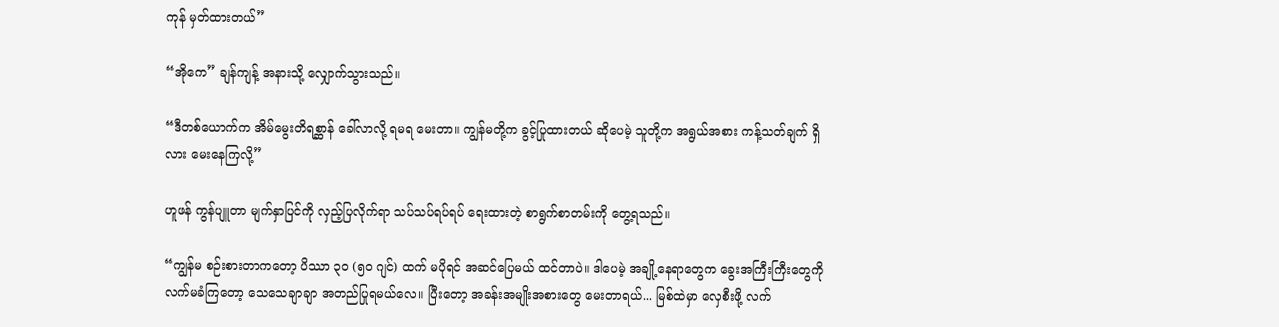ကုန် မှတ်ထားတယ်”

“အိုကေ” ချန်ကျန့် အနားသို့ လျှောက်သွားသည်။

“ဒီတစ်ယောက်က အိမ်မွေးတိရစ္ဆာန် ခေါ်လာလို့ ရမရ မေးတာ။ ကျွန်မတို့က ခွင့်ပြုထားတယ် ဆိုပေမဲ့ သူတို့က အရွယ်အစား ကန့်သတ်ချက် ရှိလား မေးနေကြလို့”

ဟူဖန် ကွန်ပျူတာ မျက်နှာပြင်ကို လှည့်ပြလိုက်ရာ သပ်သပ်ရပ်ရပ် ရေးထားတဲ့ စာရွက်စာတမ်းကို တွေ့ရသည်။

“ကျွန်မ စဉ်းစားတာကတော့ ပိဿာ ၃၀ (၅၀ ဂျင်) ထက် မပိုရင် အဆင်ပြေမယ် ထင်တာပဲ။ ဒါပေမဲ့ အချို့နေရာတွေက ခွေးအကြီးကြီးတွေကို လက်မခံကြတော့ သေသေချာချာ အတည်ပြုရမယ်လေ။ ပြီးတော့ အခန်းအမျိုးအစားတွေ မေးတာရယ်... မြစ်ထဲမှာ လှေစီးဖို့ လက်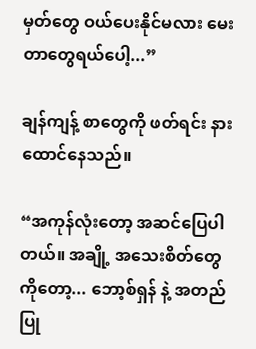မှတ်တွေ ဝယ်ပေးနိုင်မလား မေးတာတွေရယ်ပေါ့...”

ချန်ကျန့် စာတွေကို ဖတ်ရင်း နားထောင်နေသည်။

“အကုန်လုံးတော့ အဆင်ပြေပါတယ်။ အချို့ အသေးစိတ်တွေကိုတော့... ဘော့စ်ရှန် နဲ့ အတည်ပြု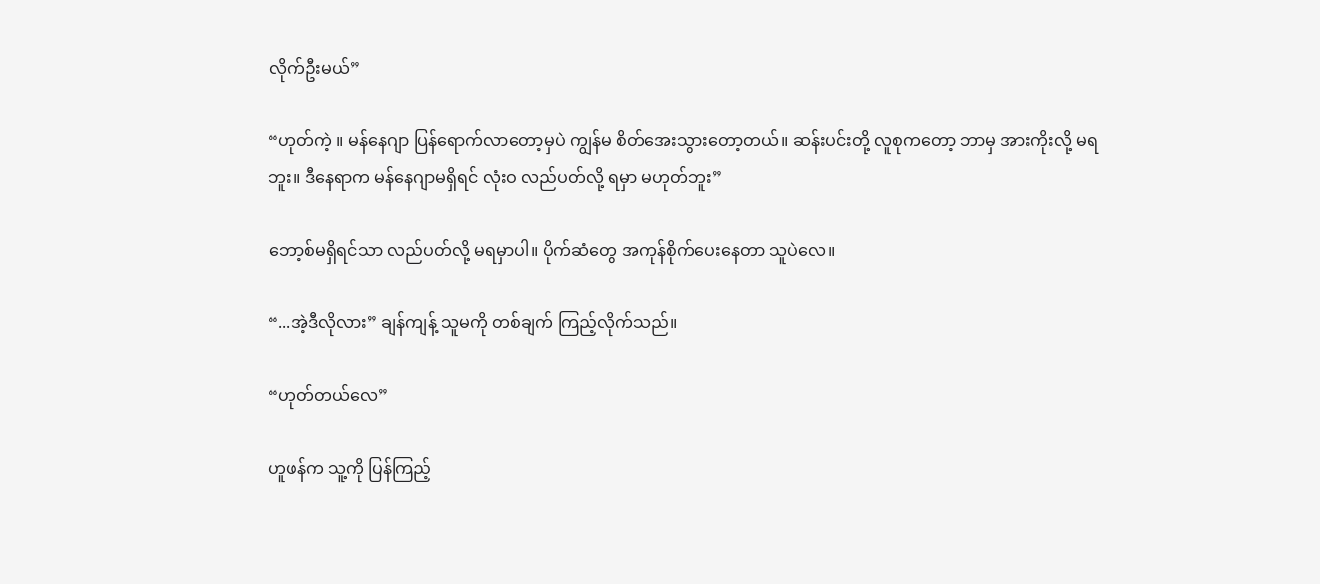လိုက်ဦးမယ်”

“ဟုတ်ကဲ့ ။ မန်နေဂျာ ပြန်ရောက်လာတော့မှပဲ ကျွန်မ စိတ်အေးသွားတော့တယ်။ ဆန်းပင်းတို့ လူစုကတော့ ဘာမှ အားကိုးလို့ မရဘူး။ ဒီနေရာက မန်နေဂျာမရှိရင် လုံးဝ လည်ပတ်လို့ ရမှာ မဟုတ်ဘူး”

ဘော့စ်မရှိရင်သာ လည်ပတ်လို့ မရမှာပါ။ ပိုက်ဆံတွေ အကုန်စိုက်ပေးနေတာ သူပဲလေ။

“...အဲ့ဒီလိုလား” ချန်ကျန့် သူမကို တစ်ချက် ကြည့်လိုက်သည်။

“ဟုတ်တယ်လေ”

ဟူဖန်က သူ့ကို ပြန်ကြည့်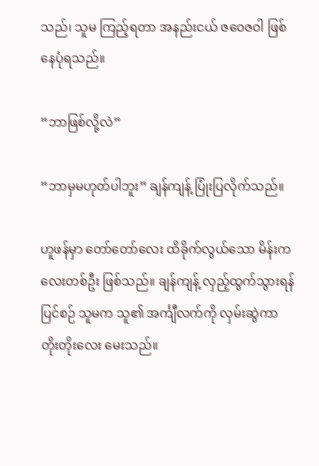သည်၊ သူမ ကြည့်ရတာ အနည်းငယ် ဇဝေဇဝါ ဖြစ်နေပုံရသည်။

“ဘာဖြစ်လို့လဲ”

“ဘာမှမဟုတ်ပါဘူး” ချန်ကျန့် ပြုံးပြလိုက်သည်။

ဟူဖန်မှာ တော်တော်လေး ထိခိုက်လွယ်သော မိန်းကလေးတစ်ဦး ဖြစ်သည်။ ချန်ကျန့် လှည့်ထွက်သွားရန် ပြင်စဉ် သူမက သူ၏ အင်္ကျီလက်ကို လှမ်းဆွဲကာ တိုးတိုးလေး မေးသည်။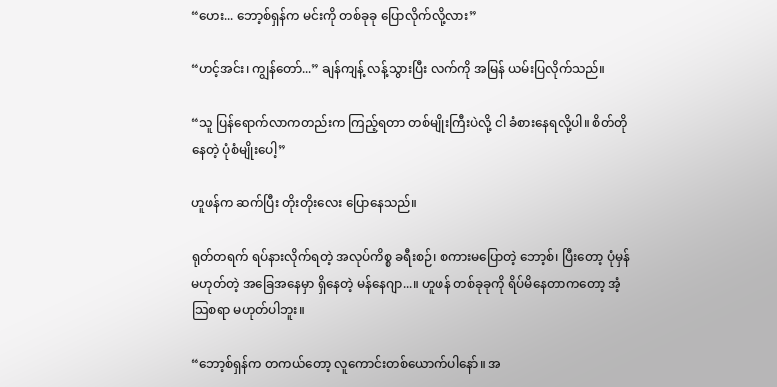“ဟေး... ဘော့စ်ရှန်က မင်းကို တစ်ခုခု ပြောလိုက်လို့လား”

“ဟင့်အင်း၊ ကျွန်တော်...” ချန်ကျန့် လန့်သွားပြီး လက်ကို အမြန် ယမ်းပြလိုက်သည်။

“သူ ပြန်ရောက်လာကတည်းက ကြည့်ရတာ တစ်မျိုးကြီးပဲလို့ ငါ ခံစားနေရလို့ပါ။ စိတ်တိုနေတဲ့ ပုံစံမျိုးပေါ့”

ဟူဖန်က ဆက်ပြီး တိုးတိုးလေး ပြောနေသည်။

ရုတ်တရက် ရပ်နားလိုက်ရတဲ့ အလုပ်ကိစ္စ ခရီးစဉ်၊ စကားမပြောတဲ့ ဘော့စ်၊ ပြီးတော့ ပုံမှန်မဟုတ်တဲ့ အခြေအနေမှာ ရှိနေတဲ့ မန်နေဂျာ...။ ဟူဖန် တစ်ခုခုကို ရိပ်မိနေတာကတော့ အံ့သြစရာ မဟုတ်ပါဘူး။

“ဘော့စ်ရှန်က တကယ်တော့ လူကောင်းတစ်ယောက်ပါနော်။ အ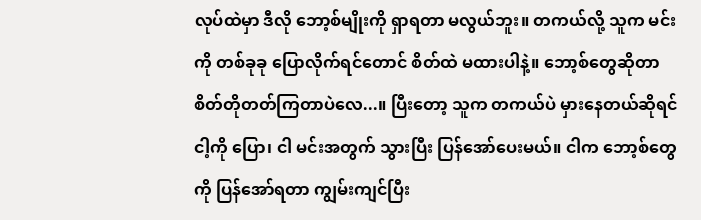လုပ်ထဲမှာ ဒီလို ဘော့စ်မျိုးကို ရှာရတာ မလွယ်ဘူး။ တကယ်လို့ သူက မင်းကို တစ်ခုခု ပြောလိုက်ရင်တောင် စိတ်ထဲ မထားပါနဲ့။ ဘော့စ်တွေဆိုတာ စိတ်တိုတတ်ကြတာပဲလေ...။ ပြီးတော့ သူက တကယ်ပဲ မှားနေတယ်ဆိုရင် ငါ့ကို ပြော၊ ငါ မင်းအတွက် သွားပြီး ပြန်အော်ပေးမယ်။ ငါက ဘော့စ်တွေကို ပြန်အော်ရတာ ကျွမ်းကျင်ပြီး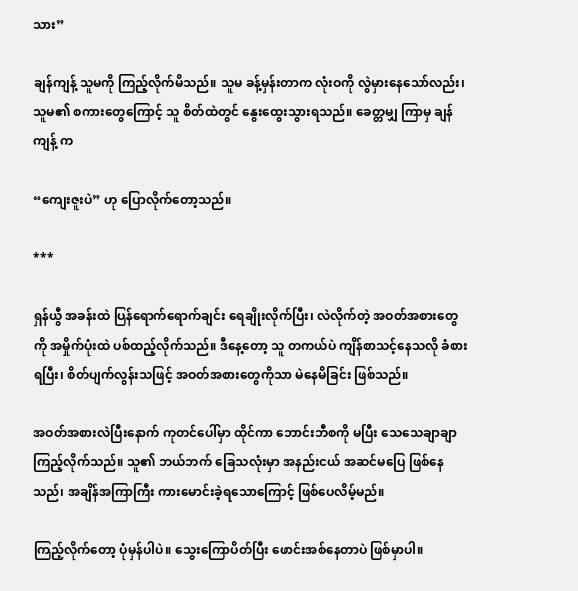သား”

ချန်ကျန့် သူမကို ကြည့်လိုက်မိသည်။ သူမ ခန့်မှန်းတာက လုံးဝကို လွဲမှားနေသော်လည်း၊ သူမ၏ စကားတွေကြောင့် သူ စိတ်ထဲတွင် နွေးထွေးသွားရသည်။ ခေတ္တမျှ ကြာမှ ချန်ကျန့် က

“ကျေးဇူးပဲ” ဟု ပြောလိုက်တော့သည်။

***

ရှန်ယွီ အခန်းထဲ ပြန်ရောက်ရောက်ချင်း ရေချိုးလိုက်ပြီး၊ လဲလိုက်တဲ့ အဝတ်အစားတွေကို အမှိုက်ပုံးထဲ ပစ်ထည့်လိုက်သည်။ ဒီနေ့တော့ သူ တကယ်ပဲ ကျိန်စာသင့်နေသလို ခံစားရပြီး၊ စိတ်ပျက်လွန်းသဖြင့် အဝတ်အစားတွေကိုသာ မဲနေမိခြင်း ဖြစ်သည်။

အဝတ်အစားလဲပြီးနောက် ကုတင်ပေါ်မှာ ထိုင်ကာ ဘောင်းဘီစကို မပြီး သေသေချာချာ ကြည့်လိုက်သည်။ သူ၏ ဘယ်ဘက် ခြေသလုံးမှာ အနည်းငယ် အဆင်မပြေ ဖြစ်နေသည်၊ အချိန်အကြာကြီး ကားမောင်းခဲ့ရသောကြောင့် ဖြစ်ပေလိမ့်မည်။

ကြည့်လိုက်တော့ ပုံမှန်ပါပဲ။ သွေးကြောပိတ်ပြီး ဖောင်းအစ်နေတာပဲ ဖြစ်မှာပါ။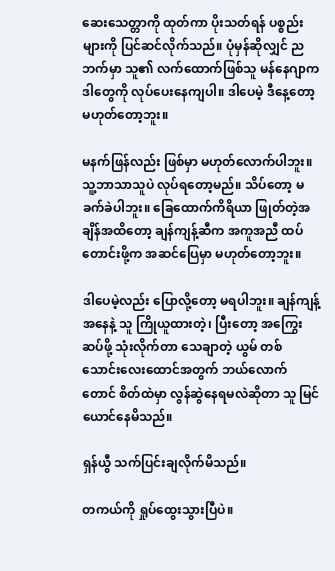ဆေးသေတ္တာကို ထုတ်ကာ ပိုးသတ်ရန် ပစ္စည်းများကို ပြင်ဆင်လိုက်သည်။ ပုံမှန်ဆိုလျှင် ညဘက်မှာ သူ၏ လက်ထောက်ဖြစ်သူ မန်နေဂျာက ဒါတွေကို လုပ်ပေးနေကျပါ။ ဒါပေမဲ့ ဒီနေ့တော့ မဟုတ်တော့ဘူး။

မနက်ဖြန်လည်း ဖြစ်မှာ မဟုတ်လောက်ပါဘူး။ သူ့ဘာသာသူပဲ လုပ်ရတော့မည်။ သိပ်တော့ မခက်ခဲပါဘူး။ ခြေထောက်ကိရိယာ ဖြုတ်တဲ့အချိန်အထိတော့ ချန်ကျန့်ဆီက အကူအညီ ထပ်တောင်းဖို့က အဆင်ပြေမှာ မဟုတ်တော့ဘူး။

ဒါပေမဲ့လည်း ပြောလို့တော့ မရပါဘူး။ ချန်ကျန့် အနေနဲ့ သူ ကြိုယူထားတဲ့၊ ပြီးတော့ အကြွေးဆပ်ဖို့ သုံးလိုက်တာ သေချာတဲ့ ယွမ် တစ်သောင်းလေးထောင်အတွက် ဘယ်လောက်တောင် စိတ်ထဲမှာ လွန်ဆွဲနေရမလဲဆိုတာ သူ မြင်ယောင်နေမိသည်။

ရှန်ယွီ သက်ပြင်းချလိုက်မိသည်။

တကယ်ကို ရှုပ်ထွေးသွားပြီပဲ။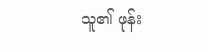သူ၏ ဖုန်း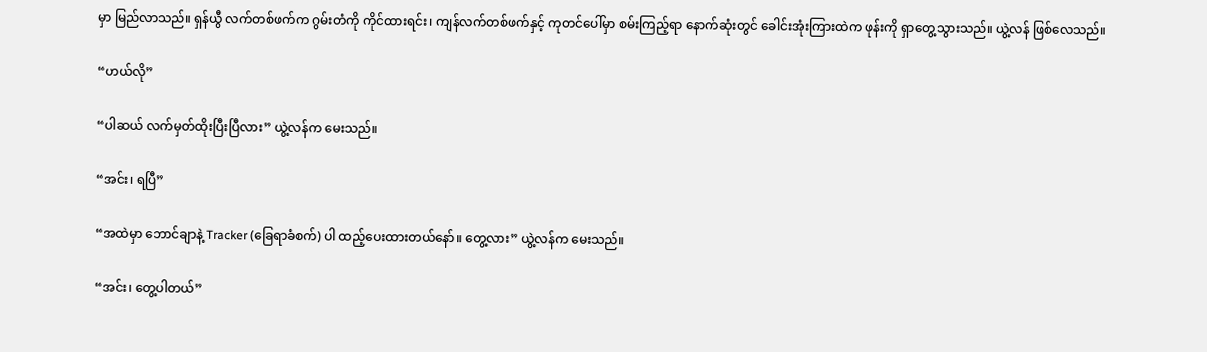မှာ မြည်လာသည်။ ရှန်ယွီ လက်တစ်ဖက်က ဂွမ်းတံကို ကိုင်ထားရင်း၊ ကျန်လက်တစ်ဖက်နှင့် ကုတင်ပေါ်မှာ စမ်းကြည့်ရာ နောက်ဆုံးတွင် ခေါင်းအုံးကြားထဲက ဖုန်းကို ရှာတွေ့သွားသည်။ ယွဲ့လန် ဖြစ်လေသည်။

“ဟယ်လို”

“ပါဆယ် လက်မှတ်ထိုးပြီးပြီလား” ယွဲ့လန်က မေးသည်။

“အင်း၊ ရပြီ”

“အထဲမှာ ဘောင်ချာနဲ့ Tracker (ခြေရာခံစက်) ပါ ထည့်ပေးထားတယ်နော်။ တွေ့လား” ယွဲ့လန်က မေးသည်။

“အင်း၊ တွေ့ပါတယ်”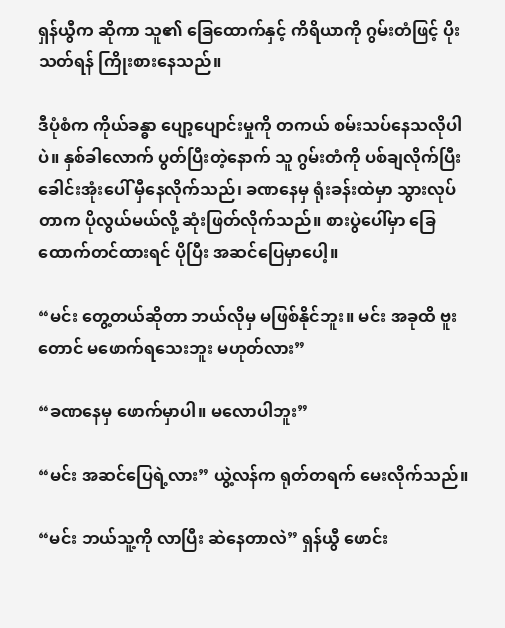ရှန်ယွီက ဆိုကာ သူ၏ ခြေထောက်နှင့် ကိရိယာကို ဂွမ်းတံဖြင့် ပိုးသတ်ရန် ကြိုးစားနေသည်။

ဒီပုံစံက ကိုယ်ခန္ဓာ ပျော့ပျောင်းမှုကို တကယ် စမ်းသပ်နေသလိုပါပဲ။ နှစ်ခါလောက် ပွတ်ပြီးတဲ့နောက် သူ ဂွမ်းတံကို ပစ်ချလိုက်ပြီး ခေါင်းအုံးပေါ် မှီနေလိုက်သည်၊ ခဏနေမှ ရုံးခန်းထဲမှာ သွားလုပ်တာက ပိုလွယ်မယ်လို့ ဆုံးဖြတ်လိုက်သည်။ စားပွဲပေါ်မှာ ခြေထောက်တင်ထားရင် ပိုပြီး အဆင်ပြေမှာပေါ့။

“မင်း တွေ့တယ်ဆိုတာ ဘယ်လိုမှ မဖြစ်နိုင်ဘူး။ မင်း အခုထိ ဗူးတောင် မဖောက်ရသေးဘူး မဟုတ်လား”

“ခဏနေမှ ဖောက်မှာပါ။ မလောပါဘူး”

“မင်း အဆင်ပြေရဲ့လား” ယွဲ့လန်က ရုတ်တရက် မေးလိုက်သည်။

“မင်း ဘယ်သူ့ကို လာပြီး ဆဲနေတာလဲ” ရှန်ယွီ ဖောင်း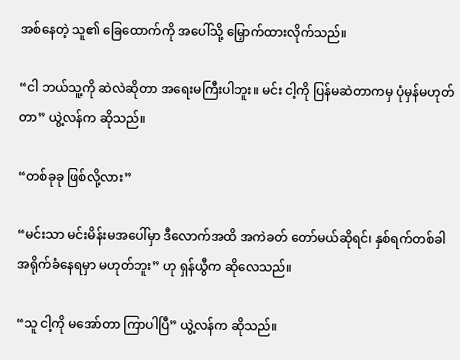အစ်နေတဲ့ သူ၏ ခြေထောက်ကို အပေါ်သို့ မြှောက်ထားလိုက်သည်။

“ငါ ဘယ်သူ့ကို ဆဲလဲဆိုတာ အရေးမကြီးပါဘူး။ မင်း ငါ့ကို ပြန်မဆဲတာကမှ ပုံမှန်မဟုတ်တာ” ယွဲ့လန်က ဆိုသည်။

“တစ်ခုခု ဖြစ်လို့လား”

“မင်းသာ မင်းမိန်းမအပေါ်မှာ ဒီလောက်အထိ အကဲခတ် တော်မယ်ဆိုရင်၊ နှစ်ရက်တစ်ခါ အရိုက်ခံနေရမှာ မဟုတ်ဘူး” ဟု ရှန်ယွီက ဆိုလေသည်။

“သူ ငါ့ကို မအော်တာ ကြာပါပြီ” ယွဲ့လန်က ဆိုသည်။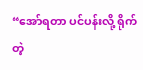“အော်ရတာ ပင်ပန်းလို့ ရိုက်တဲ့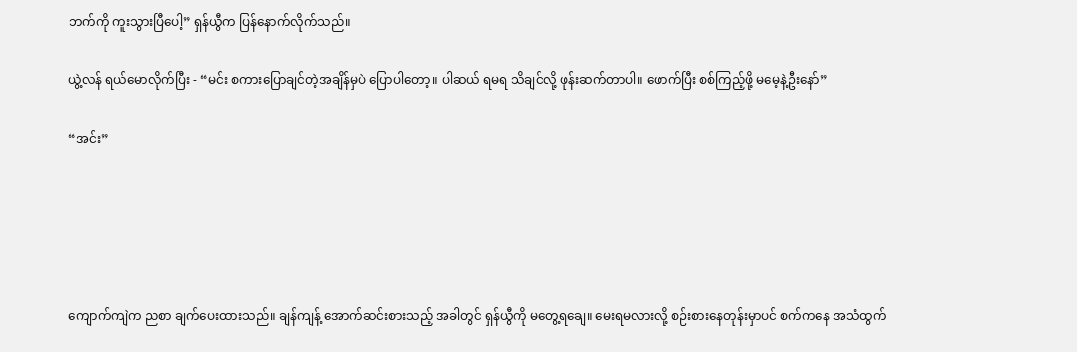ဘက်ကို ကူးသွားပြီပေါ့” ရှန်ယွီက ပြန်နောက်လိုက်သည်။

ယွဲ့လန် ရယ်မောလိုက်ပြီး - “မင်း စကားပြောချင်တဲ့အချိန်မှပဲ ပြောပါတော့။ ပါဆယ် ရမရ သိချင်လို့ ဖုန်းဆက်တာပါ။ ဖောက်ပြီး စစ်ကြည့်ဖို့ မမေ့နဲ့ဦးနော်”

“အင်း”





ကျောက်ကျဲက ညစာ ချက်ပေးထားသည်။ ချန်ကျန့် အောက်ဆင်းစားသည့် အခါတွင် ရှန်ယွီကို မတွေ့ရချေ။ မေးရမလားလို့ စဉ်းစားနေတုန်းမှာပင် စက်ကနေ အသံထွက်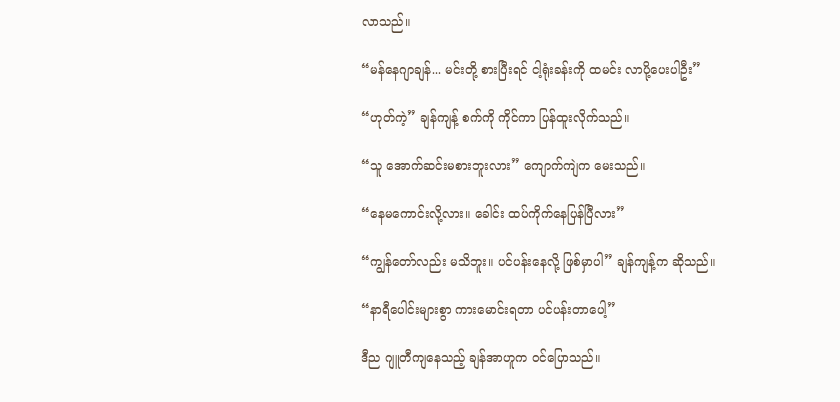လာသည်။

“မန်နေဂျာချန်... မင်းတို့ စားပြီးရင် ငါ့ရုံးခန်းကို ထမင်း လာပို့ပေးပါဦး”

“ဟုတ်ကဲ့” ချန်ကျန့် စက်ကို ကိုင်ကာ ပြန်ထူးလိုက်သည်။

“သူ အောက်ဆင်းမစားဘူးလား” ကျောက်ကျဲက မေးသည်။

“နေမကောင်းလို့လား။ ခေါင်း ထပ်ကိုက်နေပြန်ပြီလား”

“ကျွန်တော်လည်း မသိဘူး။ ပင်ပန်းနေလို့ ဖြစ်မှာပါ” ချန်ကျန့်က ဆိုသည်။

“နာရီပေါင်းများစွာ ကားမောင်းရတာ ပင်ပန်းတာပေါ့”

ဒီည ဂျူတီကျနေသည့် ချန်အာဟူက ဝင်ပြောသည်။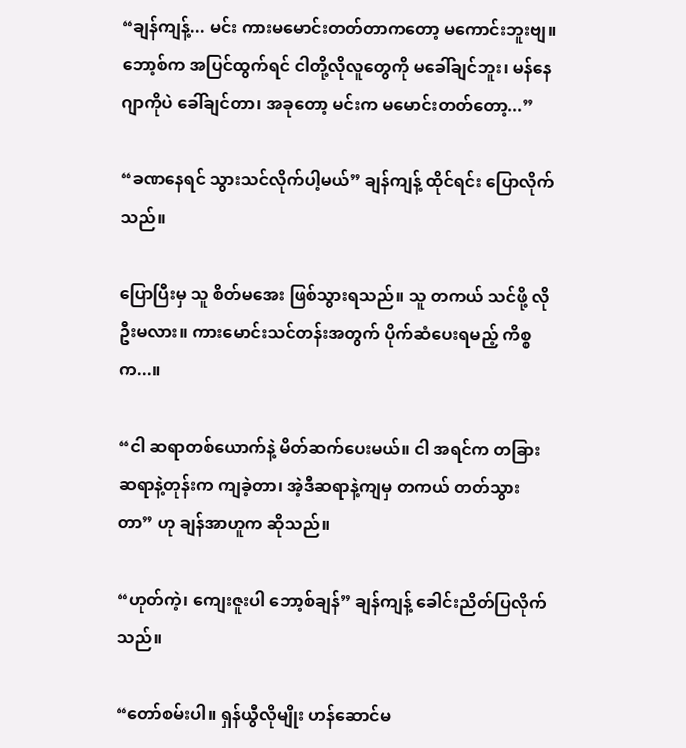“ချန်ကျန့်... မင်း ကားမမောင်းတတ်တာကတော့ မကောင်းဘူးဗျ။ ဘော့စ်က အပြင်ထွက်ရင် ငါတို့လိုလူတွေကို မခေါ်ချင်ဘူး၊ မန်နေဂျာကိုပဲ ခေါ်ချင်တာ၊ အခုတော့ မင်းက မမောင်းတတ်တော့...”

“ခဏနေရင် သွားသင်လိုက်ပါ့မယ်” ချန်ကျန့် ထိုင်ရင်း ပြောလိုက်သည်။

ပြောပြီးမှ သူ စိတ်မအေး ဖြစ်သွားရသည်။ သူ တကယ် သင်ဖို့ လိုဦးမလား။ ကားမောင်းသင်တန်းအတွက် ပိုက်ဆံပေးရမည့် ကိစ္စက...။

“ငါ ဆရာတစ်ယောက်နဲ့ မိတ်ဆက်ပေးမယ်။ ငါ အရင်က တခြားဆရာနဲ့တုန်းက ကျခဲ့တာ၊ အဲ့ဒီဆရာနဲ့ကျမှ တကယ် တတ်သွားတာ” ဟု ချန်အာဟူက ဆိုသည်။

“ဟုတ်ကဲ့၊ ကျေးဇူးပါ ဘော့စ်ချန်” ချန်ကျန့် ခေါင်းညိတ်ပြလိုက်သည်။

“တော်စမ်းပါ။ ရှန်ယွီလိုမျိုး ဟန်ဆောင်မ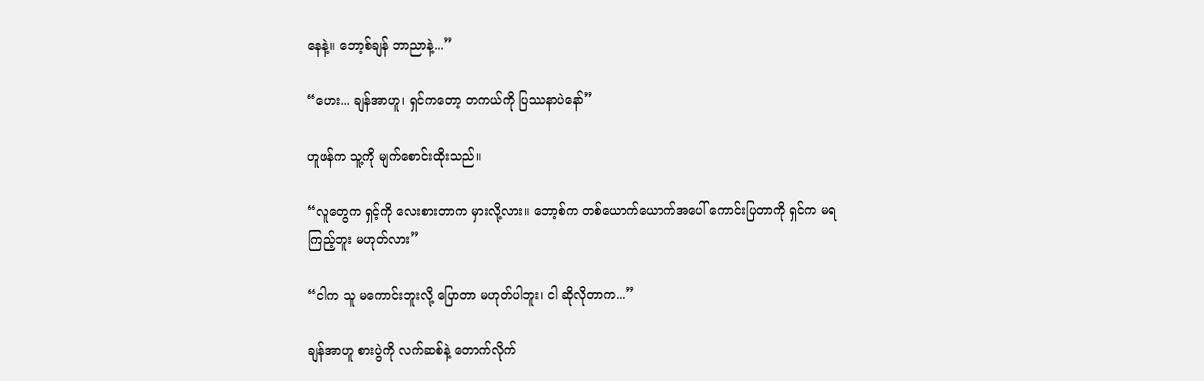နေနဲ့။ ဘော့စ်ချန် ဘာညာနဲ့...”

“ဟေး... ချန်အာဟူ၊ ရှင်ကတော့ တကယ်ကို ပြဿနာပဲနော်”

ဟူဖန်က သူ့ကို မျက်စောင်းထိုးသည်။

“လူတွေက ရှင့်ကို လေးစားတာက မှားလို့လား။ ဘော့စ်က တစ်ယောက်ယောက်အပေါ် ကောင်းပြတာကို ရှင်က မရကြည့်ဘူး မဟုတ်လား”

“ငါက သူ မကောင်းဘူးလို့ ပြောတာ မဟုတ်ပါဘူး၊ ငါ ဆိုလိုတာက...”

ချန်အာဟူ စားပွဲကို လက်ဆစ်နဲ့ တောက်လိုက်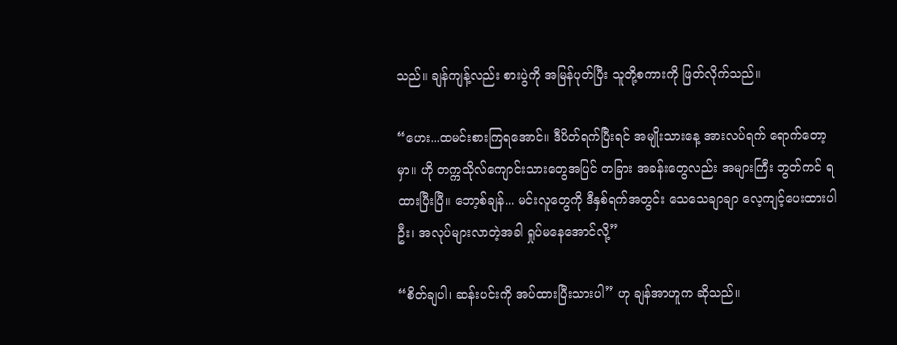သည်။ ချန်ကျန့်လည်း စားပွဲကို အမြန်ပုတ်ပြီး သူတို့စကားကို ဖြတ်လိုက်သည်။

“ဟေး...ထမင်းစားကြရအောင်။ ဒီပိတ်ရက်ပြီးရင် အမျိုးသားနေ့ အားလပ်ရက် ရောက်တော့မှာ။ ဟို တက္ကသိုလ်ကျောင်းသားတွေအပြင် တခြား အခန်းတွေလည်း အများကြီး ဘွတ်ကင် ရထားပြီးပြီ။ ဘော့စ်ချန်... မင်းလူတွေကို ဒီနှစ်ရက်အတွင်း သေသေချာချာ လေ့ကျင့်ပေးထားပါဦး၊ အလုပ်များလာတဲ့အခါ ရှုပ်မနေအောင်လို့”

“စိတ်ချပါ၊ ဆန်းပင်းကို အပ်ထားပြီးသားပါ” ဟု ချန်အာဟူက ဆိုသည်။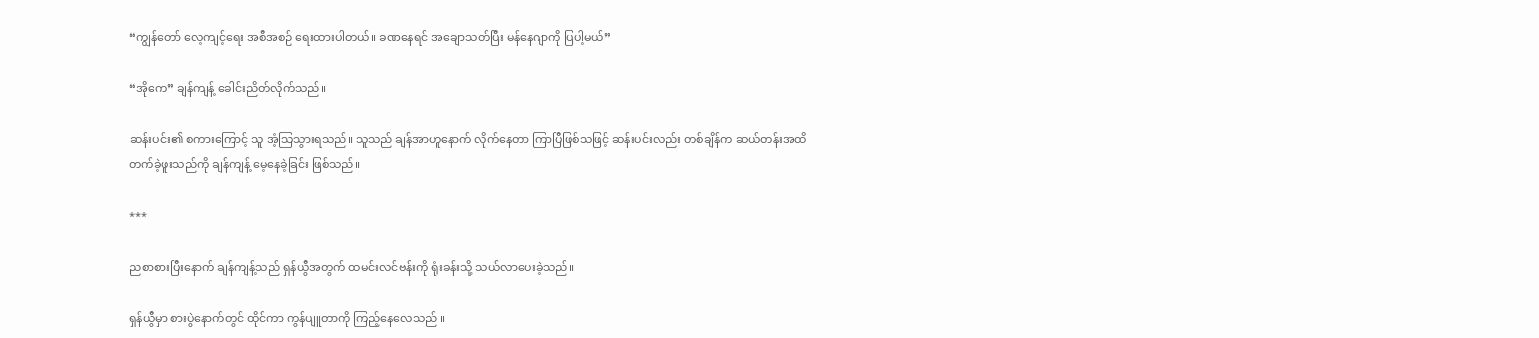“ကျွန်တော် လေ့ကျင့်ရေး အစီအစဉ် ရေးထားပါတယ်။ ခဏနေရင် အချောသတ်ပြီး မန်နေဂျာကို ပြပါ့မယ်”

“အိုကေ” ချန်ကျန့် ခေါင်းညိတ်လိုက်သည်။

ဆန်းပင်း၏ စကားကြောင့် သူ အံ့သြသွားရသည်။ သူသည် ချန်အာဟူနောက် လိုက်နေတာ ကြာပြီဖြစ်သဖြင့် ဆန်းပင်းလည်း တစ်ချိန်က ဆယ်တန်းအထိ တက်ခဲ့ဖူးသည်ကို ချန်ကျန့် မေ့နေခဲ့ခြင်း ဖြစ်သည်။

***

ညစာစားပြီးနောက် ချန်ကျန့်သည် ရှန်ယွီအတွက် ထမင်းလင်ဗန်းကို ရုံးခန်းသို့ သယ်လာပေးခဲ့သည်။

ရှန်ယွီမှာ စားပွဲနောက်တွင် ထိုင်ကာ ကွန်ပျူတာကို ကြည့်နေလေသည် ။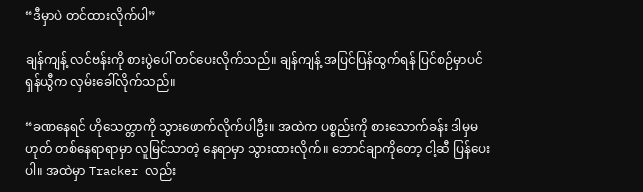“ဒီမှာပဲ တင်ထားလိုက်ပါ”

ချန်ကျန့် လင်ဗန်းကို စားပွဲပေါ် တင်ပေးလိုက်သည်။ ချန်ကျန့် အပြင်ပြန်ထွက်ရန် ပြင်စဉ်မှာပင် ရှန်ယွီက လှမ်းခေါ်လိုက်သည်။

“ခဏနေရင် ဟိုသေတ္တာကို သွားဖောက်လိုက်ပါဦး။ အထဲက ပစ္စည်းကို စားသောက်ခန်း ဒါမှမဟုတ် တစ်နေရာရာမှာ လူမြင်သာတဲ့ နေရာမှာ သွားထားလိုက်။ ဘောင်ချာကိုတော့ ငါ့ဆီ ပြန်ပေးပါ။ အထဲမှာ Tracker လည်း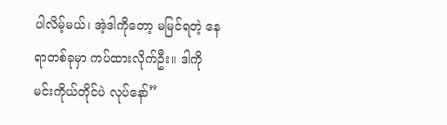ပါလိမ့်မယ်၊ အဲ့ဒါကိုတော့ မမြင်ရတဲ့ နေရာတစ်ခုမှာ ကပ်ထားလိုက်ဦး။ ဒါကို မင်းကိုယ်တိုင်ပဲ လုပ်နော်”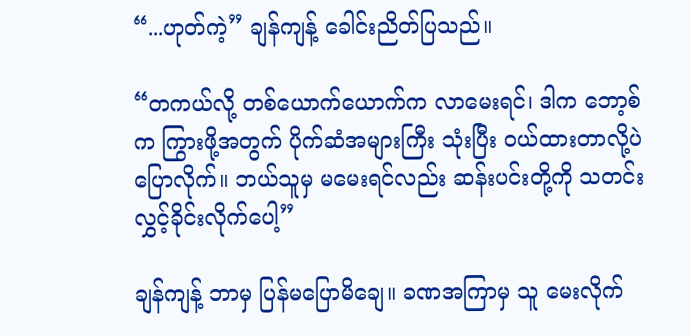“...ဟုတ်ကဲ့” ချန်ကျန့် ခေါင်းညိတ်ပြသည်။

“တကယ်လို့ တစ်ယောက်ယောက်က လာမေးရင်၊ ဒါက ဘော့စ်က ကြွားဖို့အတွက် ပိုက်ဆံအများကြီး သုံးပြီး ဝယ်ထားတာလို့ပဲ ပြောလိုက်။ ဘယ်သူမှ မမေးရင်လည်း ဆန်းပင်းတို့ကို သတင်းလွှင့်ခိုင်းလိုက်ပေါ့”

ချန်ကျန့် ဘာမှ ပြန်မပြောမိချေ။ ခဏအကြာမှ သူ မေးလိုက်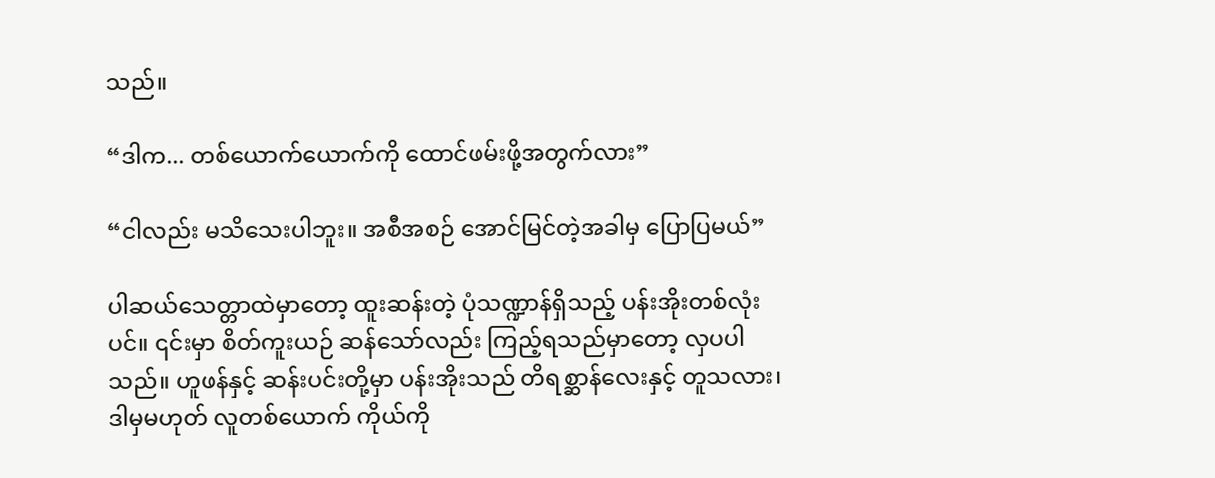သည်။

“ဒါက... တစ်ယောက်ယောက်ကို ထောင်ဖမ်းဖို့အတွက်လား”

“ငါလည်း မသိသေးပါဘူး။ အစီအစဉ် အောင်မြင်တဲ့အခါမှ ပြောပြမယ်”

ပါဆယ်သေတ္တာထဲမှာတော့ ထူးဆန်းတဲ့ ပုံသဏ္ဍာန်ရှိသည့် ပန်းအိုးတစ်လုံးပင်။ ၎င်းမှာ စိတ်ကူးယဉ် ဆန်သော်လည်း ကြည့်ရသည်မှာတော့ လှပပါသည်။ ဟူဖန်နှင့် ဆန်းပင်းတို့မှာ ပန်းအိုးသည် တိရစ္ဆာန်လေးနှင့် တူသလား၊ ဒါမှမဟုတ် လူတစ်ယောက် ကိုယ်ကို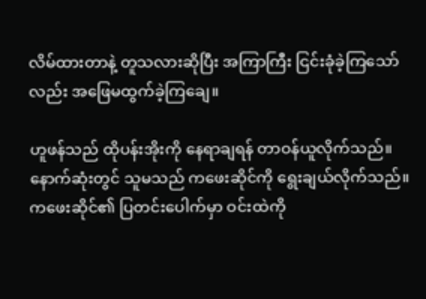လိမ်ထားတာနဲ့ တူသလားဆိုပြီး အကြာကြီး ငြင်းခုံခဲ့ကြသော်လည်း အဖြေမထွက်ခဲ့ကြချေ။

ဟူဖန်သည် ထိုပန်းအိုးကို နေရာချရန် တာဝန်ယူလိုက်သည်။ နောက်ဆုံးတွင် သူမသည် ကဖေးဆိုင်ကို ရွေးချယ်လိုက်သည်။ ကဖေးဆိုင်၏ ပြတင်းပေါက်မှာ ဝင်းထဲကို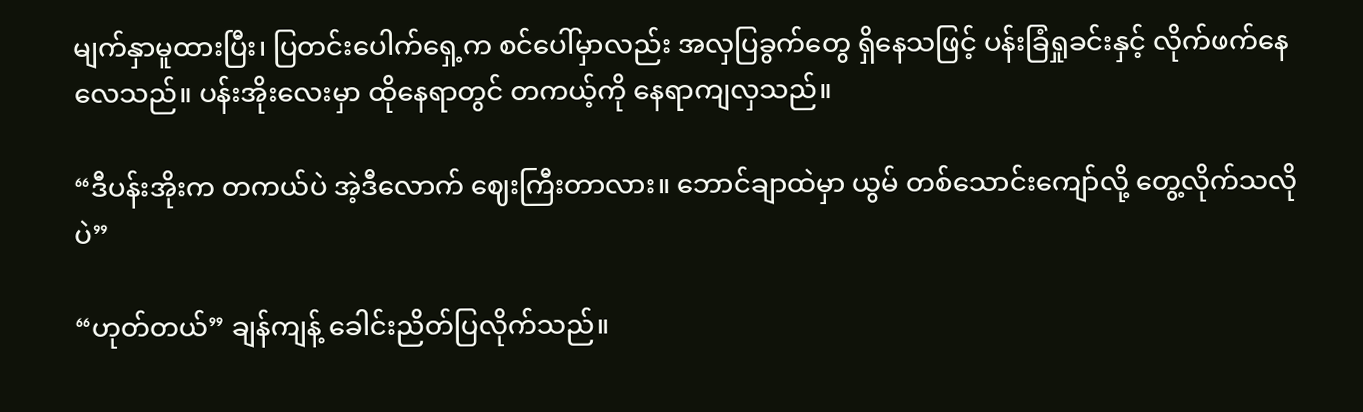မျက်နှာမူထားပြီး၊ ပြတင်းပေါက်ရှေ့က စင်ပေါ်မှာလည်း အလှပြခွက်တွေ ရှိနေသဖြင့် ပန်းခြံရှုခင်းနှင့် လိုက်ဖက်နေလေသည်။ ပန်းအိုးလေးမှာ ထိုနေရာတွင် တကယ့်ကို နေရာကျလှသည်။

“ဒီပန်းအိုးက တကယ်ပဲ အဲ့ဒီလောက် ဈေးကြီးတာလား။ ဘောင်ချာထဲမှာ ယွမ် တစ်သောင်းကျော်လို့ တွေ့လိုက်သလိုပဲ”

“ဟုတ်တယ်” ချန်ကျန့် ခေါင်းညိတ်ပြလိုက်သည်။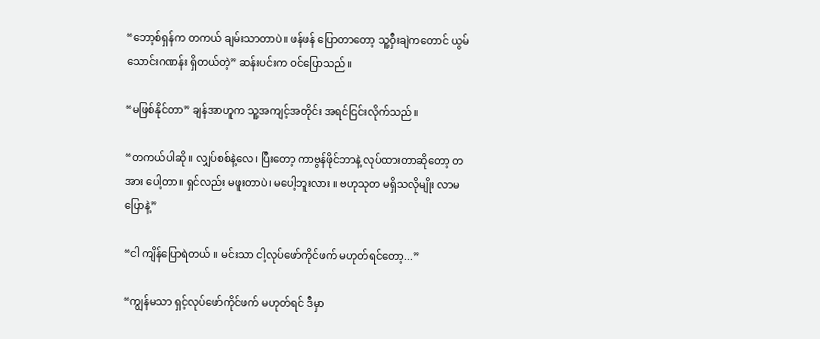“ဘော့စ်ရှန်က တကယ် ချမ်းသာတာပဲ။ ဖန်ဖန် ပြောတာတော့ သူ့ဝှီးချဲကတောင် ယွမ် သောင်းဂဏန်း ရှိတယ်တဲ့” ဆန်းပင်းက ဝင်ပြောသည်။

“မဖြစ်နိုင်တာ” ချန်အာဟူက သူ့အကျင့်အတိုင်း အရင်ငြင်းလိုက်သည်။

“တကယ်ပါဆို။ လျှပ်စစ်နဲ့လေ၊ ပြီးတော့ ကာဗွန်ဖိုင်ဘာနဲ့ လုပ်ထားတာဆိုတော့ တအား ပေါ့တာ။ ရှင်လည်း မဖူးတာပဲ၊ မပေါ့ဘူးလား ။ ဗဟုသုတ မရှိသလိုမျိုး လာမပြောနဲ့”

“ငါ ကျိန်ပြောရဲတယ် ။ မင်းသာ ငါ့လုပ်ဖော်ကိုင်ဖက် မဟုတ်ရင်တော့...”

“ကျွန်မသာ ရှင့်လုပ်ဖော်ကိုင်ဖက် မဟုတ်ရင် ဒီမှာ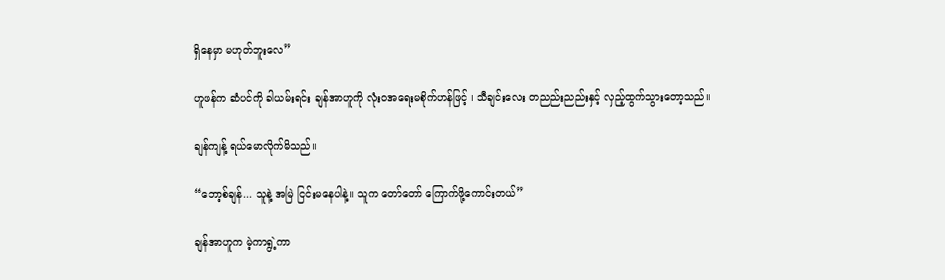ရှိနေမှာ မဟုတ်ဘူးလေ”

ဟူဖန်က ဆံပင်ကို ခါယမ်းရင်း ချန်အာဟူကို လုံးဝအရေးမစိုက်ဟန်ဖြင့် ၊ သီချင်းလေး တညည်းညည်းနှင့် လှည့်ထွက်သွားတော့သည်။

ချန်ကျန့် ရယ်မောလိုက်မိသည်။

“ဘော့စ်ချန်... သူနဲ့ အမြဲ ငြင်းမနေပါနဲ့။ သူက တော်တော် ကြောက်ဖို့ကောင်းတယ်”

ချန်အာဟူက မဲ့ကာရွဲ့ကာ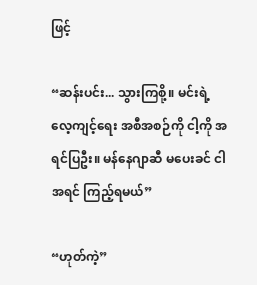ဖြင့်

“ဆန်းပင်း... သွားကြစို့။ မင်းရဲ့ လေ့ကျင့်ရေး အစီအစဉ်ကို ငါ့ကို အရင်ပြဦး။ မန်နေဂျာဆီ မပေးခင် ငါ အရင် ကြည့်ရမယ်”

“ဟုတ်ကဲ့”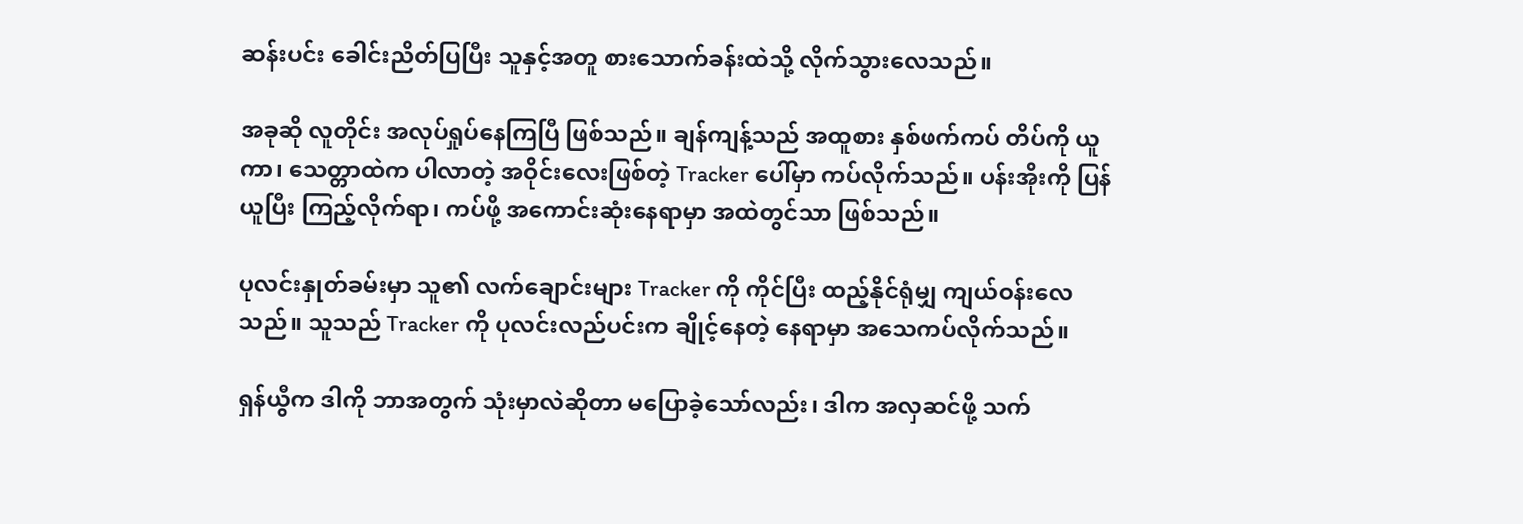ဆန်းပင်း ခေါင်းညိတ်ပြပြီး သူနှင့်အတူ စားသောက်ခန်းထဲသို့ လိုက်သွားလေသည်။

အခုဆို လူတိုင်း အလုပ်ရှုပ်နေကြပြီ ဖြစ်သည်။ ချန်ကျန့်သည် အထူစား နှစ်ဖက်ကပ် တိပ်ကို ယူကာ၊ သေတ္တာထဲက ပါလာတဲ့ အဝိုင်းလေးဖြစ်တဲ့ Tracker ပေါ်မှာ ကပ်လိုက်သည်။ ပန်းအိုးကို ပြန်ယူပြီး ကြည့်လိုက်ရာ၊ ကပ်ဖို့ အကောင်းဆုံးနေရာမှာ အထဲတွင်သာ ဖြစ်သည်။

ပုလင်းနှုတ်ခမ်းမှာ သူ၏ လက်ချောင်းများ Tracker ကို ကိုင်ပြီး ထည့်နိုင်ရုံမျှ ကျယ်ဝန်းလေသည်။ သူသည် Tracker ကို ပုလင်းလည်ပင်းက ချိုင့်နေတဲ့ နေရာမှာ အသေကပ်လိုက်သည်။

ရှန်ယွီက ဒါကို ဘာအတွက် သုံးမှာလဲဆိုတာ မပြောခဲ့သော်လည်း၊ ဒါက အလှဆင်ဖို့ သက်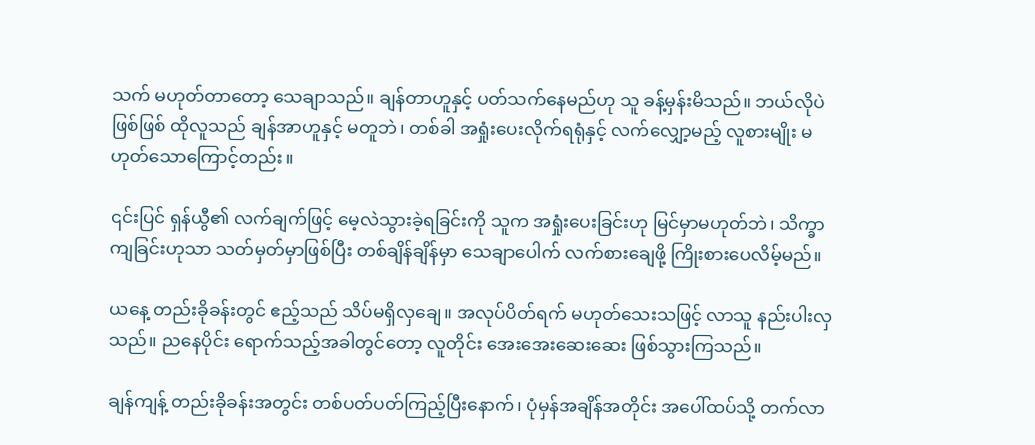သက် မဟုတ်တာတော့ သေချာသည်။ ချန်တာဟူနှင့် ပတ်သက်နေမည်ဟု သူ ခန့်မှန်းမိသည်။ ဘယ်လိုပဲဖြစ်ဖြစ် ထိုလူသည် ချန်အာဟူနှင့် မတူဘဲ၊ တစ်ခါ အရှုံးပေးလိုက်ရရုံနှင့် လက်လျှော့မည့် လူစားမျိုး မဟုတ်သောကြောင့်တည်း။

၎င်းပြင် ရှန်ယွီ၏ လက်ချက်ဖြင့် မေ့လဲသွားခဲ့ရခြင်းကို သူက အရှုံးပေးခြင်းဟု မြင်မှာမဟုတ်ဘဲ၊ သိက္ခာကျခြင်းဟုသာ သတ်မှတ်မှာဖြစ်ပြီး တစ်ချိန်ချိန်မှာ သေချာပေါက် လက်စားချေဖို့ ကြိုးစားပေလိမ့်မည်။

ယနေ့ တည်းခိုခန်းတွင် ဧည့်သည် သိပ်မရှိလှချေ။ အလုပ်ပိတ်ရက် မဟုတ်သေးသဖြင့် လာသူ နည်းပါးလှသည်။ ညနေပိုင်း ရောက်သည့်အခါတွင်တော့ လူတိုင်း အေးအေးဆေးဆေး ဖြစ်သွားကြသည်။

ချန်ကျန့် တည်းခိုခန်းအတွင်း တစ်ပတ်ပတ်ကြည့်ပြီးနောက်၊ ပုံမှန်အချိန်အတိုင်း အပေါ်ထပ်သို့ တက်လာ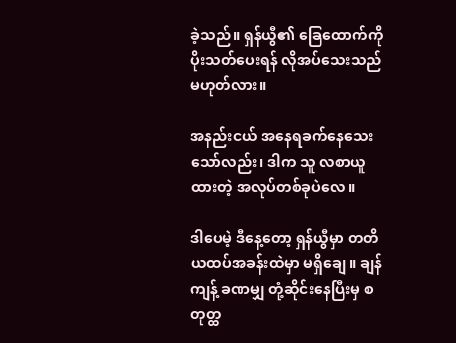ခဲ့သည်။ ရှန်ယွီ၏ ခြေထောက်ကို ပိုးသတ်ပေးရန် လိုအပ်သေးသည် မဟုတ်လား။

အနည်းငယ် အနေရခက်နေသေးသော်လည်း၊ ဒါက သူ လစာယူထားတဲ့ အလုပ်တစ်ခုပဲလေ။

ဒါပေမဲ့ ဒီနေ့တော့ ရှန်ယွီမှာ တတိယထပ်အခန်းထဲမှာ မရှိချေ။ ချန်ကျန့် ခဏမျှ တုံ့ဆိုင်းနေပြီးမှ စတုတ္ထ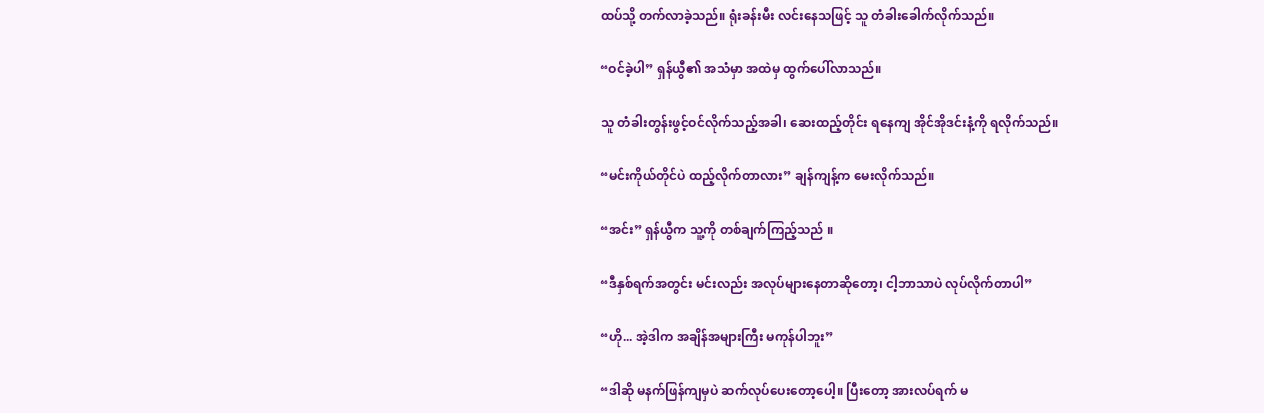ထပ်သို့ တက်လာခဲ့သည်။ ရုံးခန်းမီး လင်းနေသဖြင့် သူ တံခါးခေါက်လိုက်သည်။

“ဝင်ခဲ့ပါ” ရှန်ယွီ၏ အသံမှာ အထဲမှ ထွက်ပေါ်လာသည်။

သူ တံခါးတွန်းဖွင့်ဝင်လိုက်သည့်အခါ၊ ဆေးထည့်တိုင်း ရနေကျ အိုင်အိုဒင်းနံ့ကို ရလိုက်သည်။

“မင်းကိုယ်တိုင်ပဲ ထည့်လိုက်တာလား” ချန်ကျန့်က မေးလိုက်သည်။

“အင်း” ရှန်ယွီက သူ့ကို တစ်ချက်ကြည့်သည် ။

“ဒီနှစ်ရက်အတွင်း မင်းလည်း အလုပ်များနေတာဆိုတော့၊ ငါ့ဘာသာပဲ လုပ်လိုက်တာပါ”

“ဟို... အဲ့ဒါက အချိန်အများကြီး မကုန်ပါဘူး”

“ဒါဆို မနက်ဖြန်ကျမှပဲ ဆက်လုပ်ပေးတော့ပေါ့။ ပြီးတော့ အားလပ်ရက် မ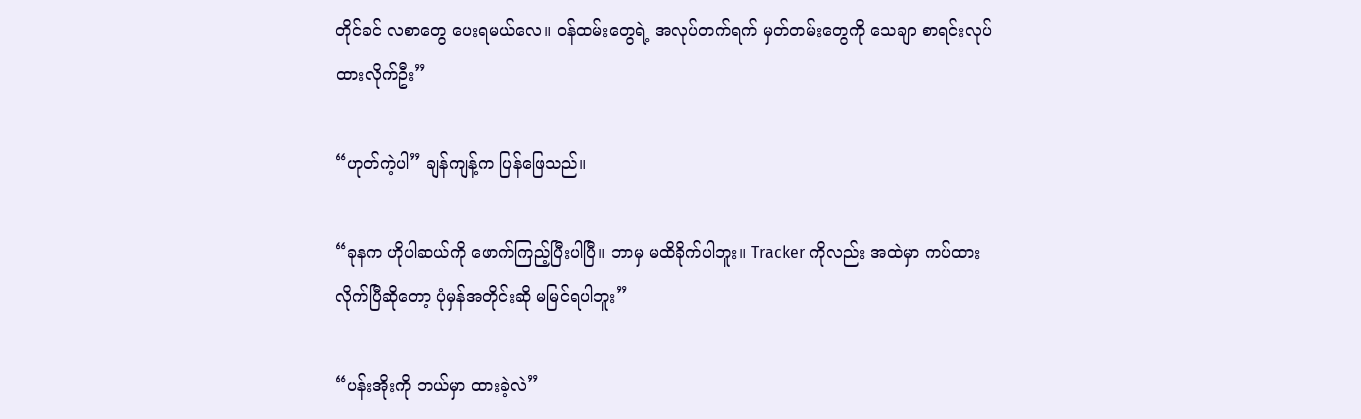တိုင်ခင် လစာတွေ ပေးရမယ်လေ။ ဝန်ထမ်းတွေရဲ့ အလုပ်တက်ရက် မှတ်တမ်းတွေကို သေချာ စာရင်းလုပ်ထားလိုက်ဦး”

“ဟုတ်ကဲ့ပါ” ချန်ကျန့်က ပြန်ဖြေသည်။

“ခုနက ဟိုပါဆယ်ကို ဖောက်ကြည့်ပြီးပါပြီ။ ဘာမှ မထိခိုက်ပါဘူး။ Tracker ကိုလည်း အထဲမှာ ကပ်ထားလိုက်ပြီဆိုတော့ ပုံမှန်အတိုင်းဆို မမြင်ရပါဘူး”

“ပန်းအိုးကို ဘယ်မှာ ထားခဲ့လဲ”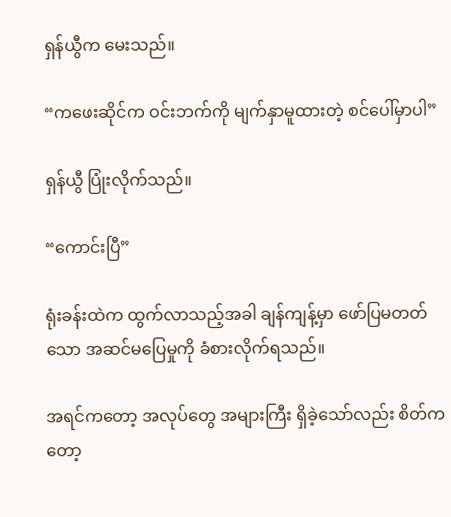ရှန်ယွီက မေးသည်။

“ကဖေးဆိုင်က ဝင်းဘက်ကို မျက်နှာမူထားတဲ့ စင်ပေါ်မှာပါ”

ရှန်ယွီ ပြုံးလိုက်သည်။

“ကောင်းပြီ”

ရုံးခန်းထဲက ထွက်လာသည့်အခါ ချန်ကျန့်မှာ ဖော်ပြမတတ်သော အဆင်မပြေမှုကို ခံစားလိုက်ရသည်။

အရင်ကတော့ အလုပ်တွေ အများကြီး ရှိခဲ့သော်လည်း စိတ်ကတော့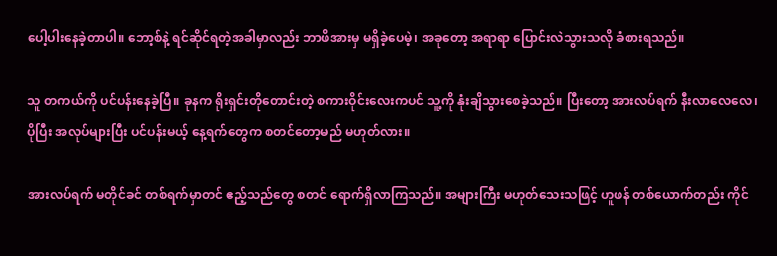ပေါ့ပါးနေခဲ့တာပါ။ ဘော့စ်နဲ့ ရင်ဆိုင်ရတဲ့အခါမှာလည်း ဘာဖိအားမှ မရှိခဲ့ပေမဲ့၊ အခုတော့ အရာရာ ပြောင်းလဲသွားသလို ခံစားရသည်။

သူ တကယ်ကို ပင်ပန်းနေခဲ့ပြီ။ ခုနက ရိုးရှင်းတိုတောင်းတဲ့ စကားဝိုင်းလေးကပင် သူ့ကို နုံးချိသွားစေခဲ့သည်။ ပြီးတော့ အားလပ်ရက် နီးလာလေလေ၊ ပိုပြီး အလုပ်များပြီး ပင်ပန်းမယ့် နေ့ရက်တွေက စတင်တော့မည် မဟုတ်လား။

အားလပ်ရက် မတိုင်ခင် တစ်ရက်မှာတင် ဧည့်သည်တွေ စတင် ရောက်ရှိလာကြသည်။ အများကြီး မဟုတ်သေးသဖြင့် ဟူဖန် တစ်ယောက်တည်း ကိုင်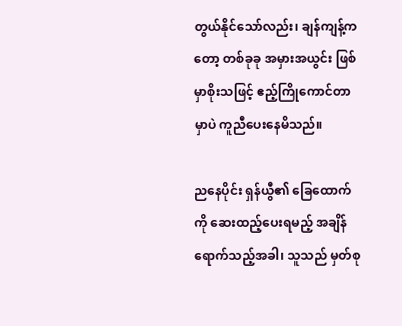တွယ်နိုင်သော်လည်း၊ ချန်ကျန့်ကတော့ တစ်ခုခု အမှားအယွင်း ဖြစ်မှာစိုးသဖြင့် ဧည့်ကြိုကောင်တာမှာပဲ ကူညီပေးနေမိသည်။

ညနေပိုင်း ရှန်ယွီ၏ ခြေထောက်ကို ဆေးထည့်ပေးရမည့် အချိန်ရောက်သည့်အခါ၊ သူသည် မှတ်စု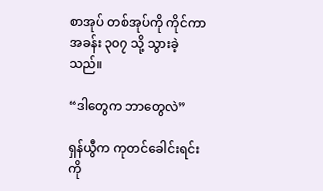စာအုပ် တစ်အုပ်ကို ကိုင်ကာ အခန်း ၃၀၇ သို့ သွားခဲ့သည်။

“ဒါတွေက ဘာတွေလဲ”

ရှန်ယွီက ကုတင်ခေါင်းရင်းကို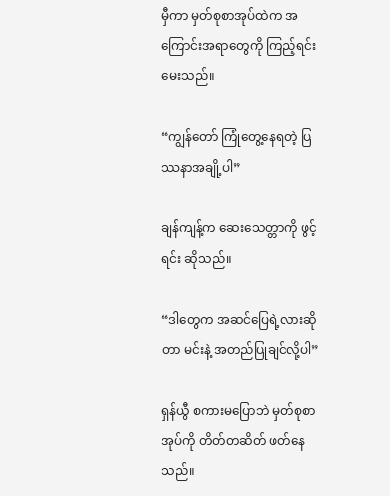မှီကာ မှတ်စုစာအုပ်ထဲက အကြောင်းအရာတွေကို ကြည့်ရင်း မေးသည်။

“ကျွန်တော် ကြုံတွေ့နေရတဲ့ ပြဿနာအချို့ပါ”

ချန်ကျန့်က ဆေးသေတ္တာကို ဖွင့်ရင်း ဆိုသည်။

“ဒါတွေက အဆင်ပြေရဲ့လားဆိုတာ မင်းနဲ့ အတည်ပြုချင်လို့ပါ”

ရှန်ယွီ စကားမပြောဘဲ မှတ်စုစာအုပ်ကို တိတ်တဆိတ် ဖတ်နေသည်။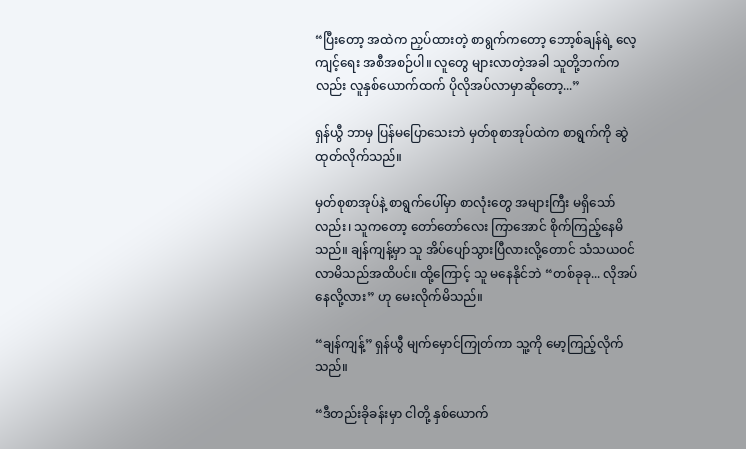“ပြီးတော့ အထဲက ညှပ်ထားတဲ့ စာရွက်ကတော့ ဘော့စ်ချန်ရဲ့ လေ့ကျင့်ရေး အစီအစဉ်ပါ။ လူတွေ များလာတဲ့အခါ သူတို့ဘက်ကလည်း လူနှစ်ယောက်ထက် ပိုလိုအပ်လာမှာဆိုတော့...”

ရှန်ယွီ ဘာမှ ပြန်မပြောသေးဘဲ မှတ်စုစာအုပ်ထဲက စာရွက်ကို ဆွဲထုတ်လိုက်သည်။

မှတ်စုစာအုပ်နဲ့ စာရွက်ပေါ်မှာ စာလုံးတွေ အများကြီး မရှိသော်လည်း၊ သူကတော့ တော်တော်လေး ကြာအောင် စိုက်ကြည့်နေမိသည်။ ချန်ကျန့်မှာ သူ အိပ်ပျော်သွားပြီလားလို့တောင် သံသယဝင်လာမိသည်အထိပင်။ ထို့ကြောင့် သူ မနေနိုင်ဘဲ “တစ်ခုခု... လိုအပ်နေလို့လား” ဟု မေးလိုက်မိသည်။

“ချန်ကျန့်” ရှန်ယွီ မျက်မှောင်ကြုတ်ကာ သူ့ကို မော့ကြည့်လိုက်သည်။

“ဒီတည်းခိုခန်းမှာ ငါတို့ နှစ်ယောက်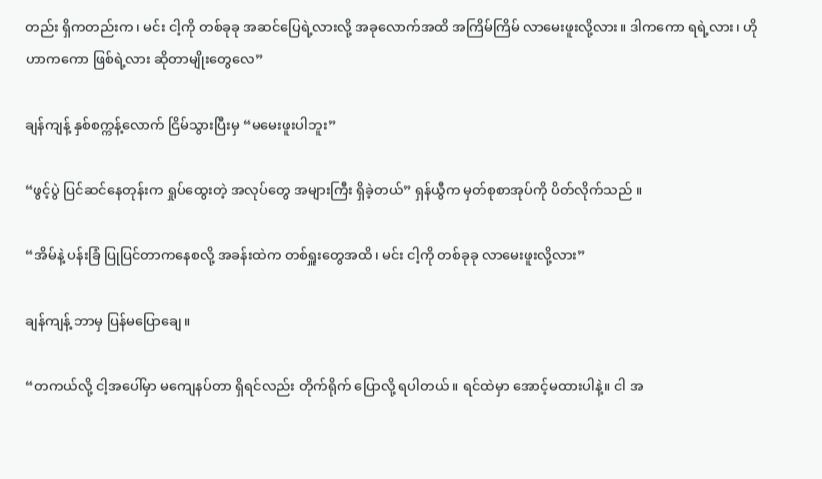တည်း ရှိကတည်းက၊ မင်း ငါ့ကို တစ်ခုခု အဆင်ပြေရဲ့လားလို့ အခုလောက်အထိ အကြိမ်ကြိမ် လာမေးဖူးလို့လား။ ဒါကကော ရရဲ့လား၊ ဟိုဟာကကော ဖြစ်ရဲ့လား ဆိုတာမျိုးတွေလေ”

ချန်ကျန့် နှစ်စက္ကန့်လောက် ငြိမ်သွားပြီးမှ “မမေးဖူးပါဘူး”

“ဖွင့်ပွဲ ပြင်ဆင်နေတုန်းက ရှုပ်ထွေးတဲ့ အလုပ်တွေ အများကြီး ရှိခဲ့တယ်” ရှန်ယွီက မှတ်စုစာအုပ်ကို ပိတ်လိုက်သည် ။

“အိမ်နဲ့ ပန်းခြံ ပြုပြင်တာကနေစလို့ အခန်းထဲက တစ်ရှူးတွေအထိ၊ မင်း ငါ့ကို တစ်ခုခု လာမေးဖူးလို့လား”

ချန်ကျန့် ဘာမှ ပြန်မပြောချေ။

“တကယ်လို့ ငါ့အပေါ်မှာ မကျေနပ်တာ ရှိရင်လည်း တိုက်ရိုက် ပြောလို့ ရပါတယ်။ ရင်ထဲမှာ အောင့်မထားပါနဲ့။ ငါ အ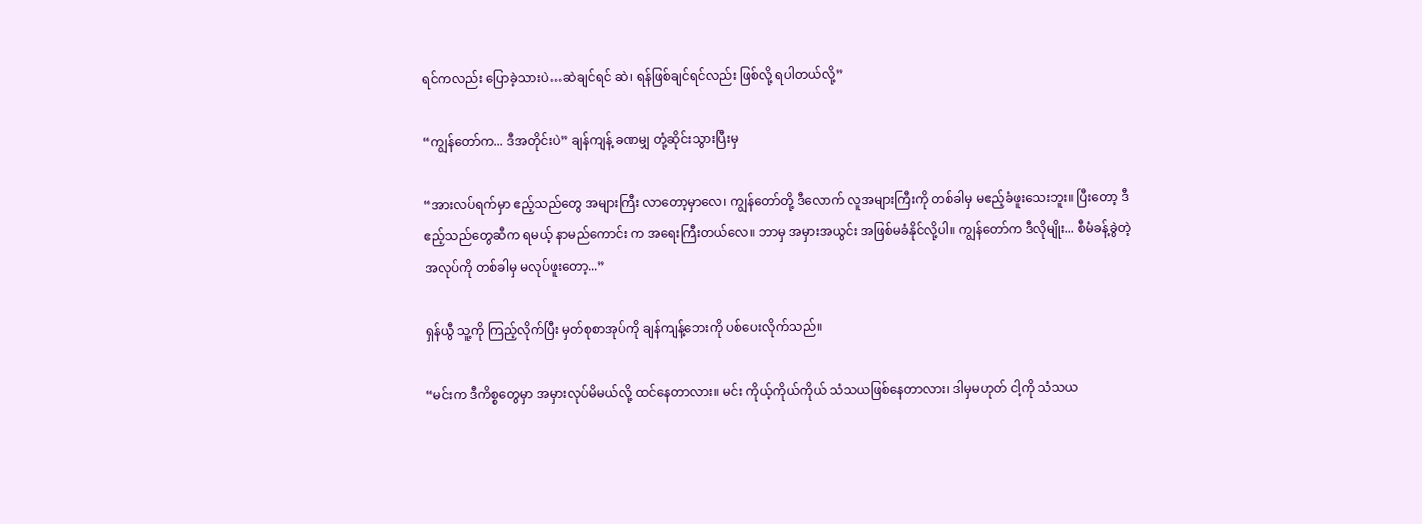ရင်ကလည်း ပြောခဲ့သားပဲ…ဆဲချင်ရင် ဆဲ၊ ရန်ဖြစ်ချင်ရင်လည်း ဖြစ်လို့ ရပါတယ်လို့”

“ကျွန်တော်က... ဒီအတိုင်းပဲ” ချန်ကျန့် ခဏမျှ တုံ့ဆိုင်းသွားပြီးမှ

“အားလပ်ရက်မှာ ဧည့်သည်တွေ အများကြီး လာတော့မှာလေ၊ ကျွန်တော်တို့ ဒီလောက် လူအများကြီးကို တစ်ခါမှ မဧည့်ခံဖူးသေးဘူး။ ပြီးတော့ ဒီဧည့်သည်တွေဆီက ရမယ့် နာမည်ကောင်း က အရေးကြီးတယ်လေ။ ဘာမှ အမှားအယွင်း အဖြစ်မခံနိုင်လို့ပါ။ ကျွန်တော်က ဒီလိုမျိုး... စီမံခန့်ခွဲတဲ့ အလုပ်ကို တစ်ခါမှ မလုပ်ဖူးတော့...”

ရှန်ယွီ သူ့ကို ကြည့်လိုက်ပြီး မှတ်စုစာအုပ်ကို ချန်ကျန့်ဘေးကို ပစ်ပေးလိုက်သည်။

“မင်းက ဒီကိစ္စတွေမှာ အမှားလုပ်မိမယ်လို့ ထင်နေတာလား။ မင်း ကိုယ့်ကိုယ်ကိုယ် သံသယဖြစ်နေတာလား၊ ဒါမှမဟုတ် ငါ့ကို သံသယ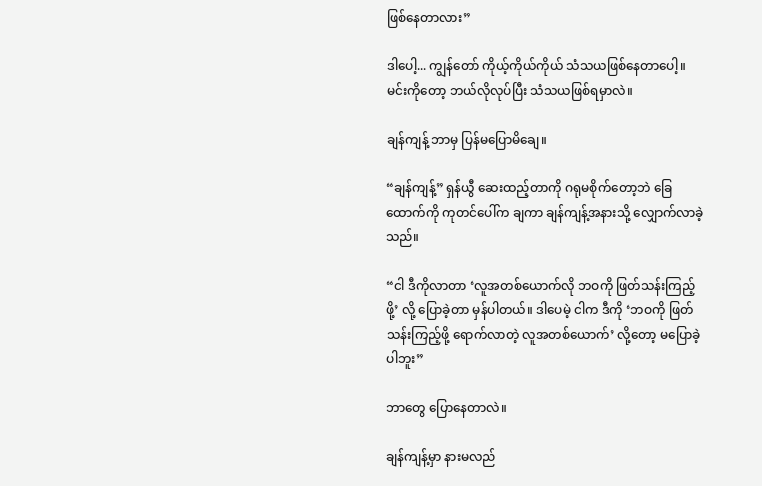ဖြစ်နေတာလား”

ဒါပေါ့... ကျွန်တော် ကိုယ့်ကိုယ်ကိုယ် သံသယဖြစ်နေတာပေါ့။ မင်းကိုတော့ ဘယ်လိုလုပ်ပြီး သံသယဖြစ်ရမှာလဲ။

ချန်ကျန့် ဘာမှ ပြန်မပြောမိချေ။

“ချန်ကျန့်” ရှန်ယွီ ဆေးထည့်တာကို ဂရုမစိုက်တော့ဘဲ ခြေထောက်ကို ကုတင်ပေါ်က ချကာ ချန်ကျန့်အနားသို့ လျှောက်လာခဲ့သည်။

“ငါ ဒီကိုလာတာ ‘လူအတစ်ယောက်လို ဘဝကို ဖြတ်သန်းကြည့်ဖို့’ လို့ ပြောခဲ့တာ မှန်ပါတယ်။ ဒါပေမဲ့ ငါက ဒီကို ‘ဘဝကို ဖြတ်သန်းကြည့်ဖို့ ရောက်လာတဲ့ လူအတစ်ယောက်’ လို့တော့ မပြောခဲ့ပါဘူး”

ဘာတွေ ပြောနေတာလဲ။

ချန်ကျန့်မှာ နားမလည်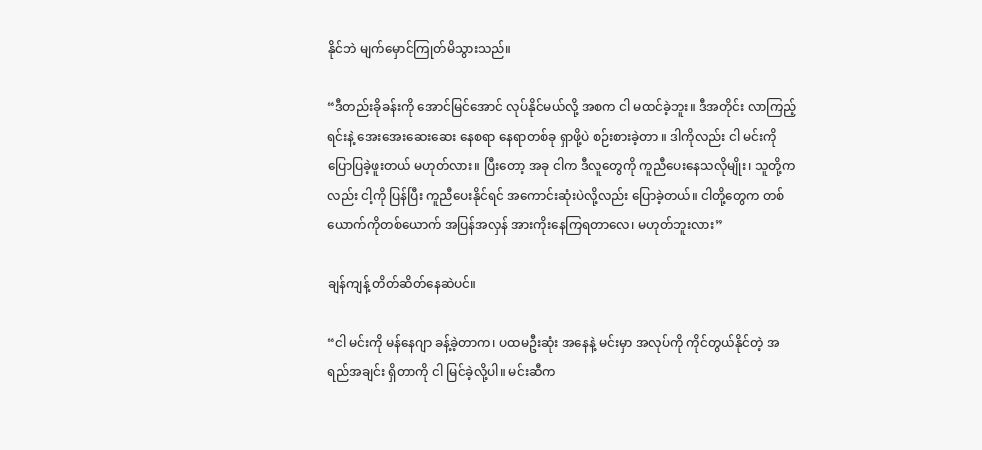နိုင်ဘဲ မျက်မှောင်ကြုတ်မိသွားသည်။

“ဒီတည်းခိုခန်းကို အောင်မြင်အောင် လုပ်နိုင်မယ်လို့ အစက ငါ မထင်ခဲ့ဘူး။ ဒီအတိုင်း လာကြည့်ရင်းနဲ့ အေးအေးဆေးဆေး နေစရာ နေရာတစ်ခု ရှာဖို့ပဲ စဉ်းစားခဲ့တာ ။ ဒါကိုလည်း ငါ မင်းကို ပြောပြခဲ့ဖူးတယ် မဟုတ်လား။ ပြီးတော့ အခု ငါက ဒီလူတွေကို ကူညီပေးနေသလိုမျိုး၊ သူတို့ကလည်း ငါ့ကို ပြန်ပြီး ကူညီပေးနိုင်ရင် အကောင်းဆုံးပဲလို့လည်း ပြောခဲ့တယ်။ ငါတို့တွေက တစ်ယောက်ကိုတစ်ယောက် အပြန်အလှန် အားကိုးနေကြရတာလေ၊ မဟုတ်ဘူးလား”

ချန်ကျန့် တိတ်ဆိတ်နေဆဲပင်။

“ငါ မင်းကို မန်နေဂျာ ခန့်ခဲ့တာက၊ ပထမဦးဆုံး အနေနဲ့ မင်းမှာ အလုပ်ကို ကိုင်တွယ်နိုင်တဲ့ အရည်အချင်း ရှိတာကို ငါ မြင်ခဲ့လို့ပါ။ မင်းဆီက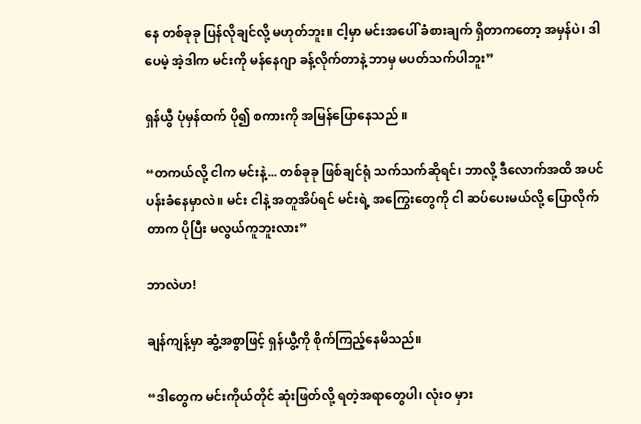နေ တစ်ခုခု ပြန်လိုချင်လို့ မဟုတ်ဘူး။ ငါ့မှာ မင်းအပေါ် ခံစားချက် ရှိတာကတော့ အမှန်ပဲ၊ ဒါပေမဲ့ အဲ့ဒါက မင်းကို မန်နေဂျာ ခန့်လိုက်တာနဲ့ ဘာမှ မပတ်သက်ပါဘူး”

ရှန်ယွီ ပုံမှန်ထက် ပို၍ စကားကို အမြန်ပြောနေသည် ။

“တကယ်လို့ ငါက မင်းနဲ့... တစ်ခုခု ဖြစ်ချင်ရုံ သက်သက်ဆိုရင်၊ ဘာလို့ ဒီလောက်အထိ အပင်ပန်းခံနေမှာလဲ။ မင်း ငါနဲ့ အတူအိပ်ရင် မင်းရဲ့ အကြွေးတွေကို ငါ ဆပ်ပေးမယ်လို့ ပြောလိုက်တာက ပိုပြီး မလွယ်ကူဘူးလား”

ဘာလဲဟ!

ချန်ကျန့်မှာ ဆွံ့အစွာဖြင့် ရှန်ယွီ့ကို စိုက်ကြည့်နေမိသည်။

“ဒါတွေက မင်းကိုယ်တိုင် ဆုံးဖြတ်လို့ ရတဲ့အရာတွေပါ၊ လုံးဝ မှား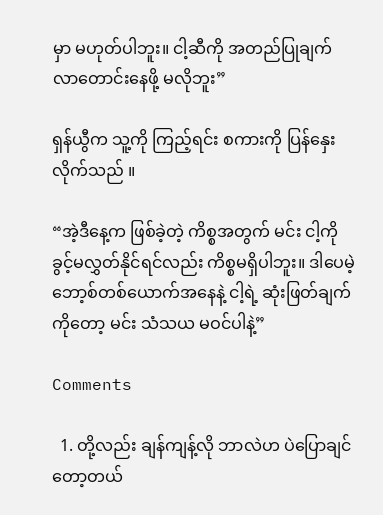မှာ မဟုတ်ပါဘူး။ ငါ့ဆီကို အတည်ပြုချက် လာတောင်းနေဖို့ မလိုဘူး”

ရှန်ယွီက သူ့ကို ကြည့်ရင်း စကားကို ပြန်နှေးလိုက်သည် ။

“အဲ့ဒီနေ့က ဖြစ်ခဲ့တဲ့ ကိစ္စအတွက် မင်း ငါ့ကို ခွင့်မလွှတ်နိုင်ရင်လည်း ကိစ္စမရှိပါဘူး။ ဒါပေမဲ့ ဘော့စ်တစ်ယောက်အနေနဲ့ ငါ့ရဲ့ ဆုံးဖြတ်ချက်ကိုတော့ မင်း သံသယ မဝင်ပါနဲ့”

Comments

  1. တို့လည်း ချန်ကျန့်လို ဘာလဲဟ ပဲပြောချင်တော့တယ်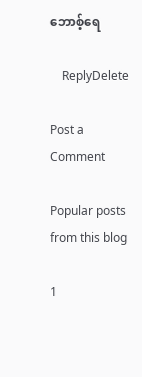ဘောစ့်ရေ

    ReplyDelete

Post a Comment

Popular posts from this blog

1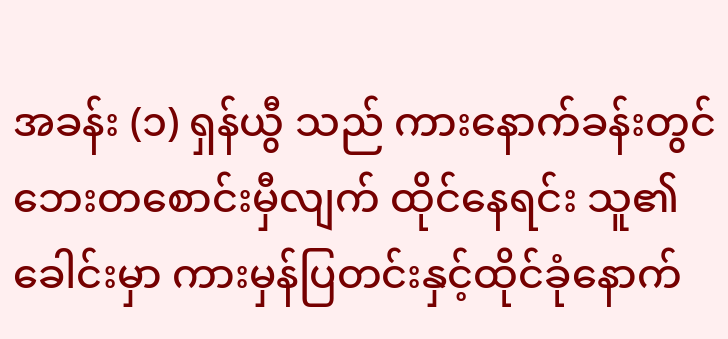အခန်း (၁) ရှန်ယွီ သည် ကားနောက်ခန်းတွင် ဘေးတစောင်းမှီလျက် ထိုင်နေရင်း သူ၏ခေါင်းမှာ ကားမှန်ပြတင်းနှင့်ထိုင်ခုံနောက်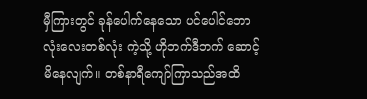မှီကြားတွင် ခုန်ပေါက်နေသော ပင်ပေါင်ဘောလုံးလေးတစ်လုံး ကဲ့သို့ ဟိုဘက်ဒီဘက် ဆောင့်မိနေလျက်။ တစ်နာရီကျော်ကြာသည်အထိ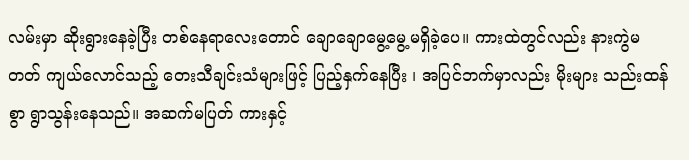လမ်းမှာ ဆိုးရွားနေခဲ့ပြီး တစ်နေရာလေးတောင် ချောချောမွေ့မွေ့မရှိခဲ့ပေ။ ကားထဲတွင်လည်း နားကွဲမတတ် ကျယ်လောင်သည့် တေးသီချင်းသံများဖြင့် ပြည့်နှက်နေပြီး ၊ အပြင်ဘက်မှာလည်း မိုးများ သည်းထန်စွာ ရွာသွန်းနေသည်။ အဆက်မပြတ် ကားနှင့်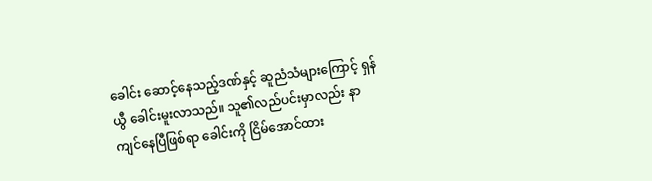ခေါင်း ဆောင့်နေသည့်ဒဏ်နှင့် ဆူညံသံများကြောင့် ရှန်ယွီ ခေါင်းမူးလာသည်။ သူ၏လည်ပင်းမှာလည်း နာကျင်နေပြီဖြစ်ရာ ခေါင်းကို ငြိမ်အောင်ထား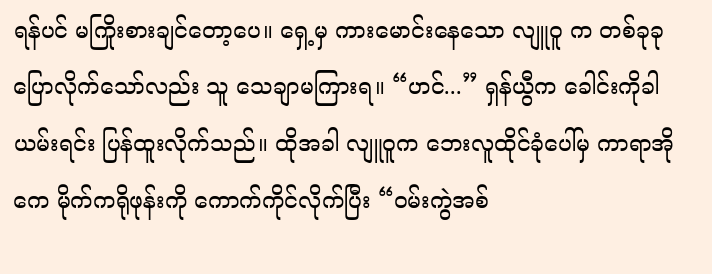ရန်ပင် မကြိုးစားချင်တော့ပေ။ ရှေ့မှ ကားမောင်းနေသော လျူဝူ က တစ်ခုခုပြောလိုက်သော်လည်း သူ သေချာမကြားရ။ “ဟင်...” ရှန်ယွီက ခေါင်းကိုခါယမ်းရင်း ပြန်ထူးလိုက်သည်။ ထိုအခါ လျူဝူက ဘေးလူထိုင်ခုံပေါ်မှ ကာရာအိုကေ မိုက်ကရိုဖုန်းကို ကောက်ကိုင်လိုက်ပြီး “ဝမ်းကွဲအစ်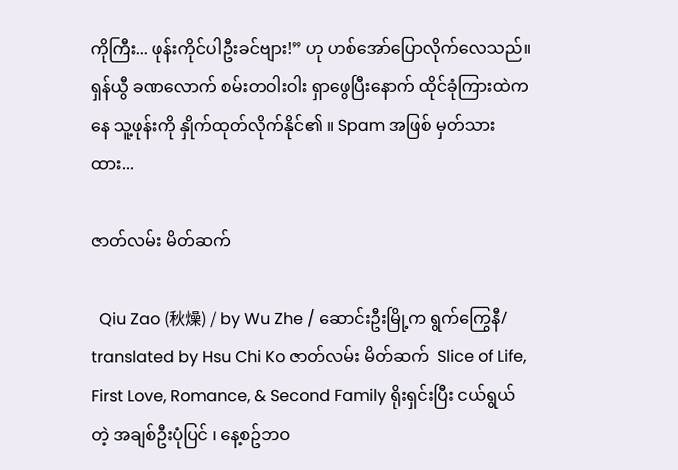ကိုကြီး... ဖုန်းကိုင်ပါဦးခင်ဗျား!” ဟု ဟစ်အော်ပြောလိုက်လေသည်။ ရှန်ယွီ ခဏလောက် စမ်းတဝါးဝါး ရှာဖွေပြီးနောက် ထိုင်ခုံကြားထဲကနေ သူ့ဖုန်းကို နှိုက်ထုတ်လိုက်နိုင်၏ ။ Spam အဖြစ် မှတ်သားထား...

ဇာတ်လမ်း မိတ်ဆက်

  Qiu Zao (秋燥) / by Wu Zhe / ဆောင်းဦးမြို့က ရွက်ကြွေနီ/ translated by Hsu Chi Ko ဇာတ်လမ်း မိတ်ဆက်  Slice of Life, First Love, Romance, & Second Family ရိုးရှင်းပြီး ငယ်ရွယ်တဲ့ အချစ်ဦးပုံပြင် ၊ နေ့စဥ်ဘဝ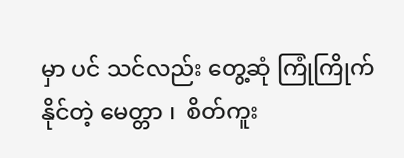မှာ ပင် သင်လည်း တွေ့ဆုံ ကြုံကြိုက်နိုင်တဲ့ မေတ္တာ ၊  စိတ်ကူး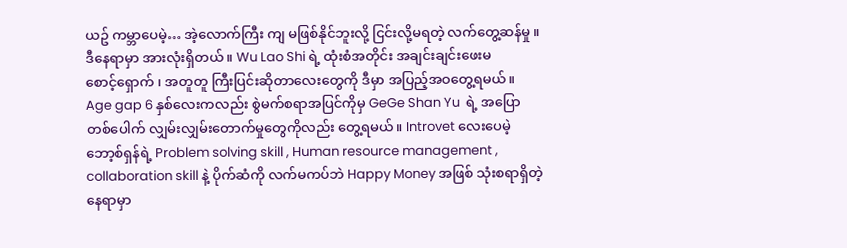ယဥ် ကမ္ဘာပေမဲ့… အဲ့လောက်ကြီး ကျ မဖြစ်နိုင်ဘူးလို့ ငြင်းလို့မရတဲ့ လက်တွေ့ဆန်မှု ။ ဒီနေရာမှာ အားလုံးရှိတယ်။ Wu Lao Shi ရဲ့ ထုံးစံအတိုင်း အချင်းချင်းဖေးမ စောင့်‌ရှောက် ၊ အတူတူ ကြီးပြင်းဆိုတာလေးတွေကို ဒီမှာ အပြည့်အဝတွေ့ရမယ်။ Age gap 6 နှစ်လေးကလည်း စွဲမက်စရာအပြင်ကိုမှ GeGe Shan Yu  ရဲ့ အပြောတစ်ပေါက် လျှမ်းလျှမ်းတောက်မှုတွေကိုလည်း တွေ့ရမယ်။ Introvet လေးပေမဲ့ ဘော့စ်ရှန်ရဲ့ Problem solving skill , Human resource management , collaboration skill နဲ့ ပိုက်ဆံကို လက်မကပ်ဘဲ Happy Money အဖြစ် သုံးစရာရှိတဲ့ နေရာမှာ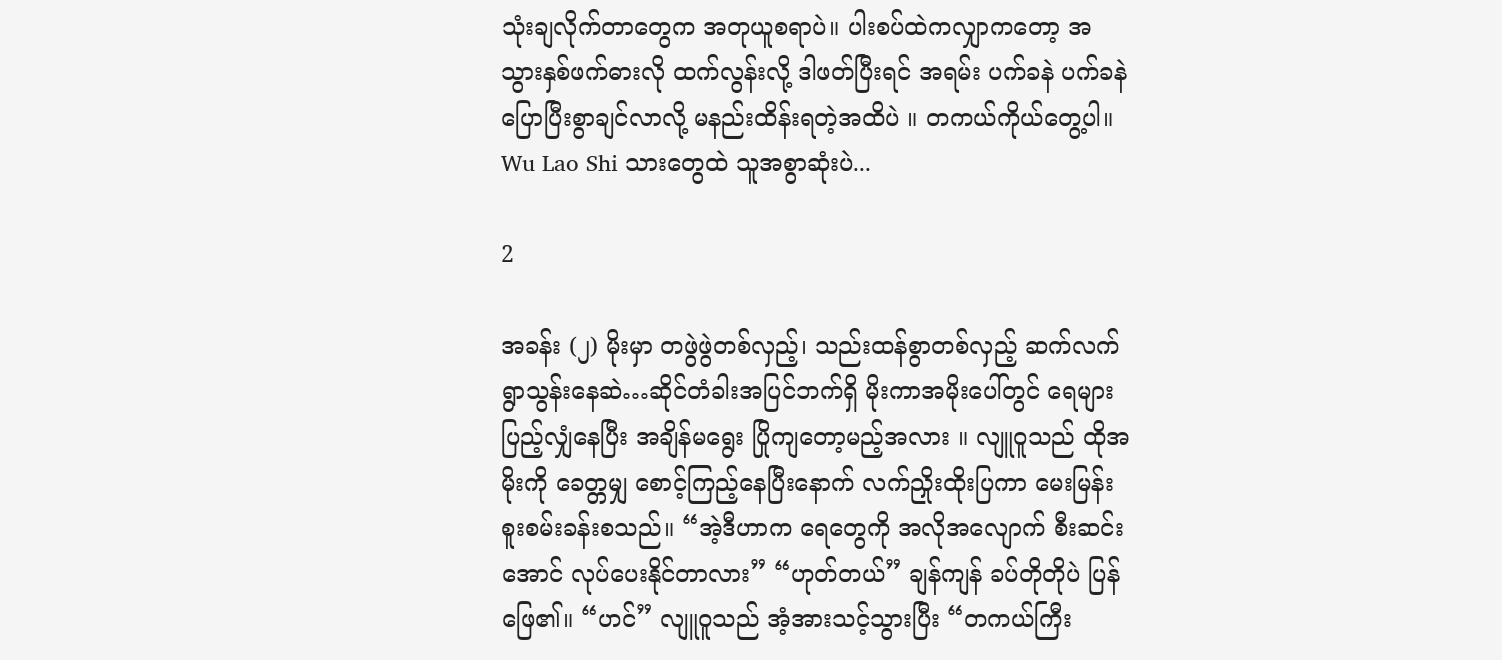သုံးချလိုက်တာတွေက အတုယူစရာပဲ။ ပါးစပ်ထဲကလျှာကတော့ အသွားနှစ်ဖက်ဓားလို ထက်လွန်းလို့ ဒါဖတ်ပြီးရင် အရမ်း ပက်ခနဲ ပက်ခနဲ ပြောပြီးစွာချင်လာလို့ မနည်းထိန်းရတဲ့အထိပဲ ။ တကယ်ကိုယ်တွေ့ပါ။ Wu Lao Shi သားတွေထဲ သူအစွာဆုံးပဲ...

2

အခန်း (၂) မိုးမှာ တဖွဲဖွဲတစ်လှည့်၊ သည်းထန်စွာတစ်လှည့် ဆက်လက်ရွာသွန်းနေဆဲ…ဆိုင်တံခါးအပြင်ဘက်ရှိ မိုးကာအမိုးပေါ်တွင် ရေများပြည့်လျှံနေပြီး အချိန်မရွေး ပြိုကျတော့မည့်အလား ။ လျူဝူသည် ထိုအမိုးကို ခေတ္တမျှ စောင့်ကြည့်နေပြီးနောက် လက်ညှိုးထိုးပြကာ မေးမြန်းစူးစမ်းခန်းစသည်။ “အဲ့ဒီဟာက ရေတွေကို အလိုအလျောက် စီးဆင်းအောင် လုပ်ပေးနိုင်တာလား” “ဟုတ်တယ်” ချန်ကျန် ခပ်တိုတိုပဲ ပြန်ဖြေ၏။ “ဟင်” လျူဝူသည် အံ့အားသင့်သွားပြီး “တကယ်ကြီး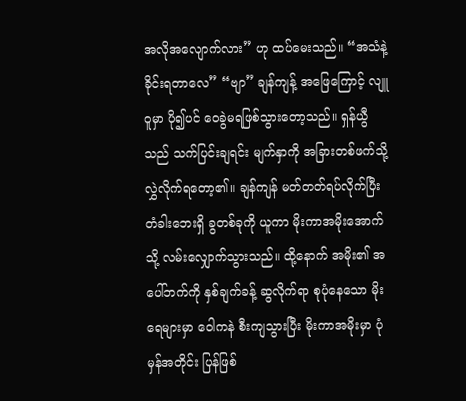အလိုအလျောက်လား” ဟု ထပ်မေးသည်။ “အသံနဲ့ ခိုင်းရတာလေ” “ဗျာ” ချန်ကျန့် အဖြေကြောင့် လျူဝူမှာ ပို၍ပင် ဝေခွဲမရဖြစ်သွားတော့သည်။ ရှန်ယွီသည် သက်ပြင်းချရင်း မျက်နှာကို အခြားတစ်ဖက်သို့ လွှဲလိုက်ရ‌တော့၏။ ချန်ကျန် မတ်တတ်ရပ်လိုက်ပြီး တံခါးဘေးရှိ ခွတစ်ခုကို ယူကာ မိုးကာအမိုးအောက်သို့ လမ်းလျှောက်သွားသည်။ ထို့နောက် အမိုး၏ အပေါ်ဘက်ကို နှစ်ချက်ခန့် ဆွလိုက်ရာ စုပုံနေသော မိုးရေများမှာ ဝေါကနဲ စီးကျသွားပြီး မိုးကာအမိုးမှာ ပုံမှန်အတိုင်း ပြန်ဖြစ်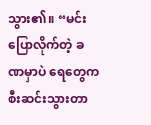သွား၏။ “မင်း ပြောလိုက်တဲ့ ခဏမှာပဲ ရေတွေက စီးဆင်းသွားတာ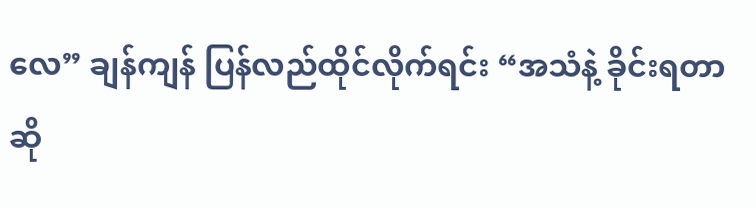လေ” ချန်ကျန် ပြန်လည်ထိုင်လိုက်ရင်း “အသံနဲ့ ခိုင်းရတာဆို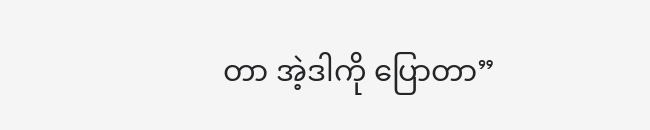တာ အဲ့ဒါကို ပြောတာ”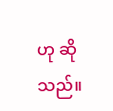ဟု ဆိုသည်။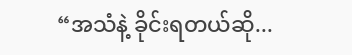“အသံနဲ့ ခိုင်းရတယ်ဆို...